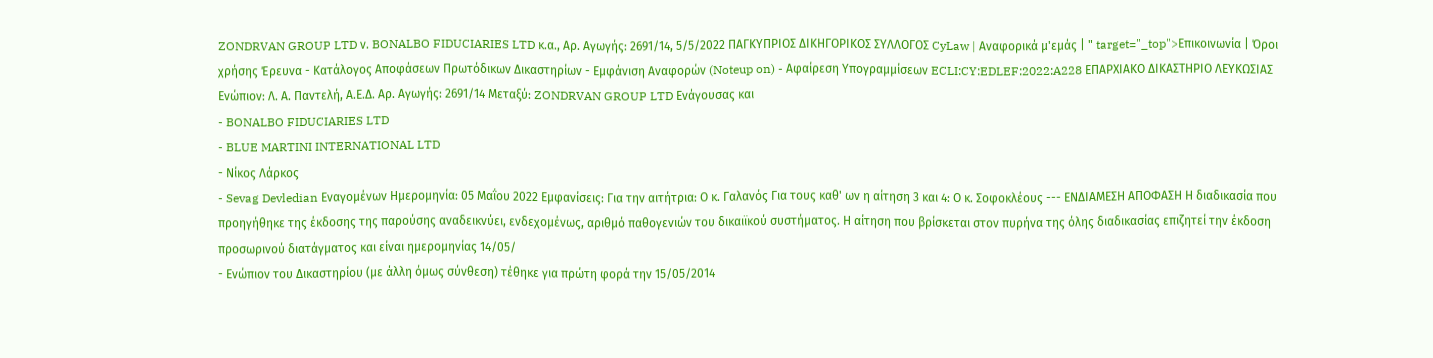ZONDRVAN GROUP LTD ν. BONALBO FIDUCIARIES LTD κ.α., Αρ. Αγωγής: 2691/14, 5/5/2022 ΠΑΓΚΥΠΡΙΟΣ ΔΙΚΗΓΟΡΙΚΟΣ ΣΥΛΛΟΓΟΣ CyLaw | Αναφορικά μ'εμάς | " target="_top">Επικοινωνία | Όροι χρήσης Έρευνα - Κατάλογος Αποφάσεων Πρωτόδικων Δικαστηρίων - Εμφάνιση Αναφορών (Noteup on) - Αφαίρεση Υπογραμμίσεων ECLI:CY:EDLEF:2022:A228 ΕΠΑΡΧΙΑΚΟ ΔΙΚΑΣΤΗΡΙΟ ΛΕΥΚΩΣΙΑΣ Ενώπιον: Λ. Α. Παντελή, Α.Ε.Δ. Αρ. Αγωγής: 2691/14 Μεταξύ: ZONDRVAN GROUP LTD Ενάγουσας και
- BONALBO FIDUCIARIES LTD
- BLUE MARTINI INTERNATIONAL LTD
- Νίκος Λάρκος
- Sevag Devledian Εναγομένων Ημερομηνία: 05 Μαΐου 2022 Εμφανίσεις: Για την αιτήτρια: Ο κ. Γαλανός Για τους καθ' ων η αίτηση 3 και 4: Ο κ. Σοφοκλέους --- ΕΝΔΙΑΜΕΣΗ ΑΠΟΦΑΣΗ Η διαδικασία που προηγήθηκε της έκδοσης της παρούσης αναδεικνύει, ενδεχομένως, αριθμό παθογενιών του δικαιϊκού συστήματος. Η αίτηση που βρίσκεται στον πυρήνα της όλης διαδικασίας επιζητεί την έκδοση προσωρινού διατάγματος και είναι ημερομηνίας 14/05/
- Ενώπιον του Δικαστηρίου (με άλλη όμως σύνθεση) τέθηκε για πρώτη φορά την 15/05/2014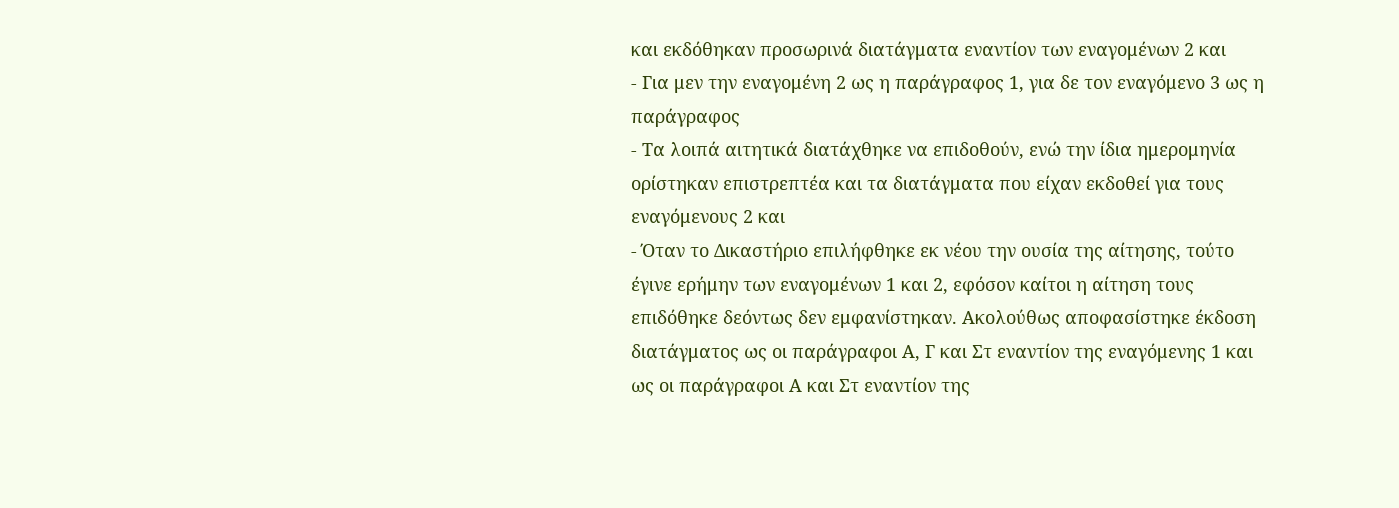και εκδόθηκαν προσωρινά διατάγματα εναντίον των εναγομένων 2 και
- Για μεν την εναγομένη 2 ως η παράγραφος 1, για δε τον εναγόμενο 3 ως η παράγραφος
- Τα λοιπά αιτητικά διατάχθηκε να επιδοθούν, ενώ την ίδια ημερομηνία ορίστηκαν επιστρεπτέα και τα διατάγματα που είχαν εκδοθεί για τους εναγόμενους 2 και
- Όταν το Δικαστήριο επιλήφθηκε εκ νέου την ουσία της αίτησης, τούτο έγινε ερήμην των εναγομένων 1 και 2, εφόσον καίτοι η αίτηση τους επιδόθηκε δεόντως δεν εμφανίστηκαν. Ακολούθως αποφασίστηκε έκδοση διατάγματος ως οι παράγραφοι Α, Γ και Στ εναντίον της εναγόμενης 1 και ως οι παράγραφοι Α και Στ εναντίον της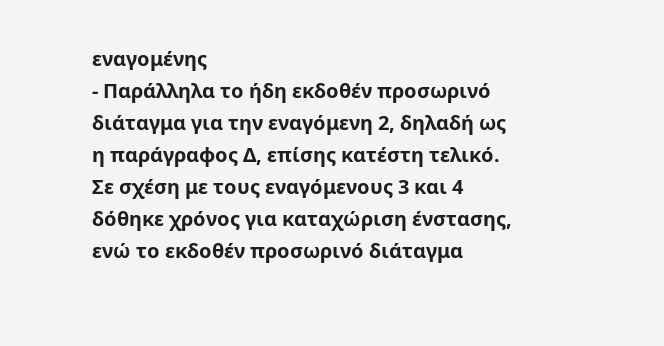εναγομένης
- Παράλληλα το ήδη εκδοθέν προσωρινό διάταγμα για την εναγόμενη 2, δηλαδή ως η παράγραφος Δ, επίσης κατέστη τελικό. Σε σχέση με τους εναγόμενους 3 και 4 δόθηκε χρόνος για καταχώριση ένστασης, ενώ το εκδοθέν προσωρινό διάταγμα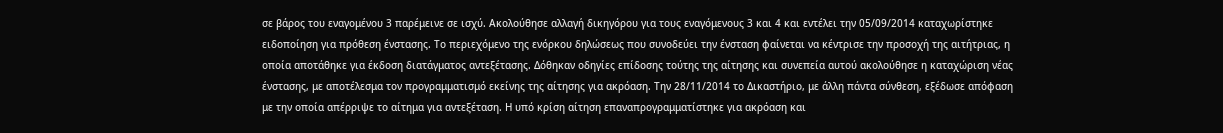σε βάρος του εναγομένου 3 παρέμεινε σε ισχύ. Ακολούθησε αλλαγή δικηγόρου για τους εναγόμενους 3 και 4 και εντέλει την 05/09/2014 καταχωρίστηκε ειδοποίηση για πρόθεση ένστασης. Το περιεχόμενο της ενόρκου δηλώσεως που συνοδεύει την ένσταση φαίνεται να κέντρισε την προσοχή της αιτήτριας, η οποία αποτάθηκε για έκδοση διατάγματος αντεξέτασης. Δόθηκαν οδηγίες επίδοσης τούτης της αίτησης και συνεπεία αυτού ακολούθησε η καταχώριση νέας ένστασης, με αποτέλεσμα τον προγραμματισμό εκείνης της αίτησης για ακρόαση. Την 28/11/2014 το Δικαστήριο, με άλλη πάντα σύνθεση, εξέδωσε απόφαση με την οποία απέρριψε το αίτημα για αντεξέταση. Η υπό κρίση αίτηση επαναπρογραμματίστηκε για ακρόαση και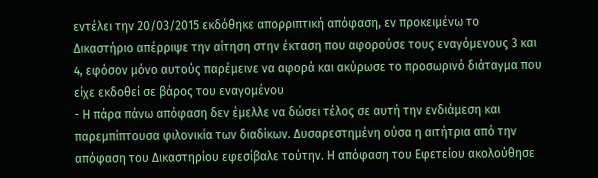εντέλει την 20/03/2015 εκδόθηκε απορριπτική απόφαση, εν προκειμένω το Δικαστήριο απέρριψε την αίτηση στην έκταση που αφορούσε τους εναγόμενους 3 και 4, εφόσον μόνο αυτούς παρέμεινε να αφορά και ακύρωσε το προσωρινό διάταγμα που είχε εκδοθεί σε βάρος του εναγομένου
- Η πάρα πάνω απόφαση δεν έμελλε να δώσει τέλος σε αυτή την ενδιάμεση και παρεμπίπτουσα φιλονικία των διαδίκων. Δυσαρεστημένη ούσα η αιτήτρια από την απόφαση του Δικαστηρίου εφεσίβαλε τούτην. Η απόφαση του Εφετείου ακολούθησε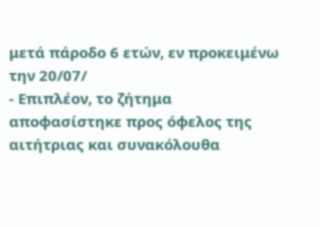μετά πάροδο 6 ετών, εν προκειμένω την 20/07/
- Επιπλέον, το ζήτημα αποφασίστηκε προς όφελος της αιτήτριας και συνακόλουθα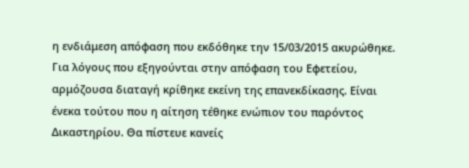η ενδιάμεση απόφαση που εκδόθηκε την 15/03/2015 ακυρώθηκε. Για λόγους που εξηγούνται στην απόφαση του Εφετείου, αρμόζουσα διαταγή κρίθηκε εκείνη της επανεκδίκασης. Είναι ένεκα τούτου που η αίτηση τέθηκε ενώπιον του παρόντος Δικαστηρίου. Θα πίστευε κανείς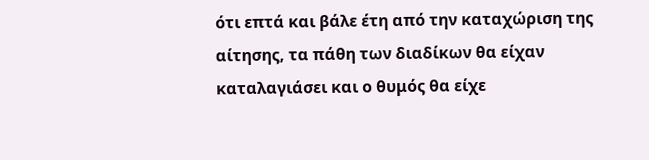ότι επτά και βάλε έτη από την καταχώριση της αίτησης, τα πάθη των διαδίκων θα είχαν καταλαγιάσει και ο θυμός θα είχε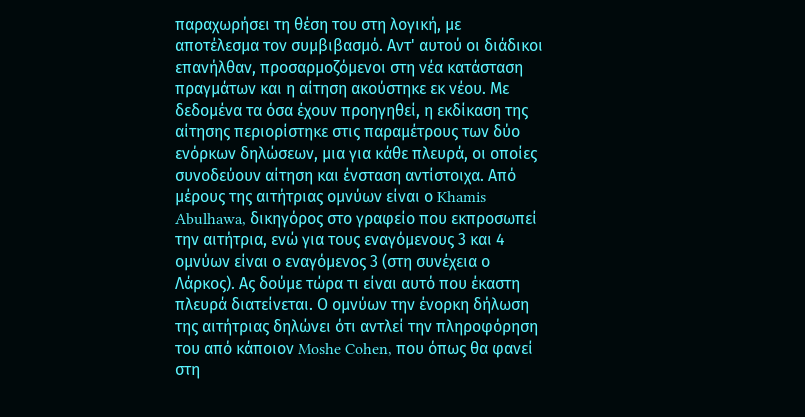παραχωρήσει τη θέση του στη λογική, με αποτέλεσμα τον συμβιβασμό. Αντ' αυτού οι διάδικοι επανήλθαν, προσαρμοζόμενοι στη νέα κατάσταση πραγμάτων και η αίτηση ακούστηκε εκ νέου. Με δεδομένα τα όσα έχουν προηγηθεί, η εκδίκαση της αίτησης περιορίστηκε στις παραμέτρους των δύο ενόρκων δηλώσεων, μια για κάθε πλευρά, οι οποίες συνοδεύουν αίτηση και ένσταση αντίστοιχα. Από μέρους της αιτήτριας ομνύων είναι ο Khamis Abulhawa, δικηγόρος στο γραφείο που εκπροσωπεί την αιτήτρια, ενώ για τους εναγόμενους 3 και 4 ομνύων είναι ο εναγόμενος 3 (στη συνέχεια ο Λάρκος). Ας δούμε τώρα τι είναι αυτό που έκαστη πλευρά διατείνεται. Ο ομνύων την ένορκη δήλωση της αιτήτριας δηλώνει ότι αντλεί την πληροφόρηση του από κάποιον Moshe Cohen, που όπως θα φανεί στη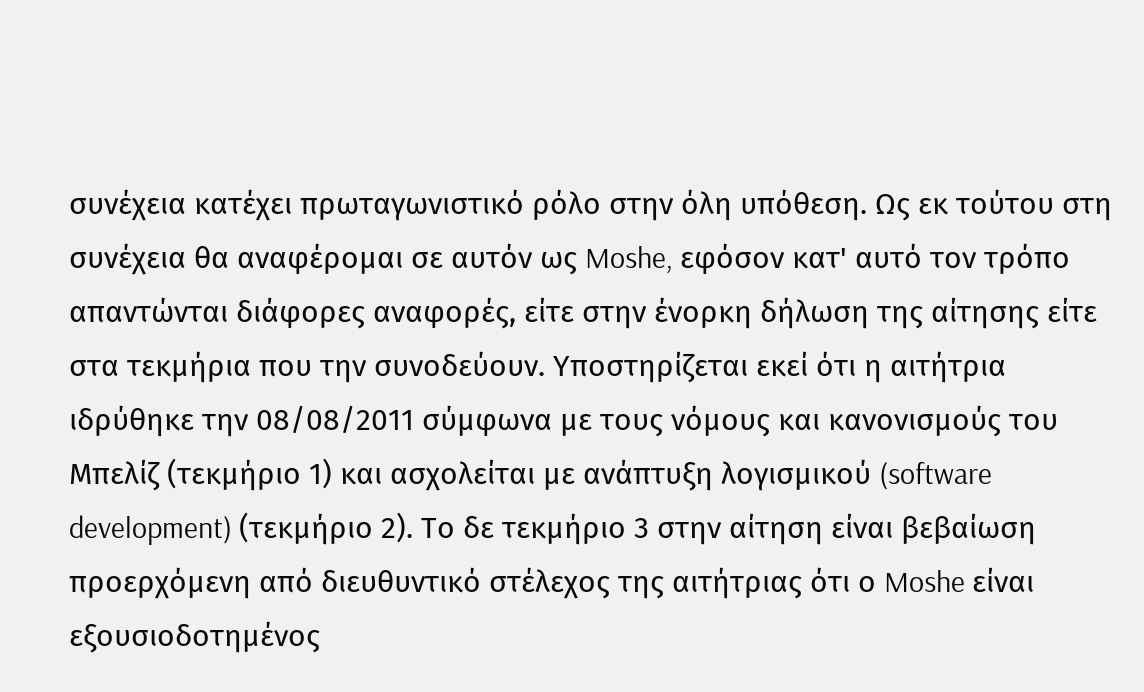συνέχεια κατέχει πρωταγωνιστικό ρόλο στην όλη υπόθεση. Ως εκ τούτου στη συνέχεια θα αναφέρομαι σε αυτόν ως Moshe, εφόσον κατ' αυτό τον τρόπο απαντώνται διάφορες αναφορές, είτε στην ένορκη δήλωση της αίτησης είτε στα τεκμήρια που την συνοδεύουν. Υποστηρίζεται εκεί ότι η αιτήτρια ιδρύθηκε την 08/08/2011 σύμφωνα με τους νόμους και κανονισμούς του Μπελίζ (τεκμήριο 1) και ασχολείται με ανάπτυξη λογισμικού (software development) (τεκμήριο 2). Το δε τεκμήριο 3 στην αίτηση είναι βεβαίωση προερχόμενη από διευθυντικό στέλεχος της αιτήτριας ότι ο Moshe είναι εξουσιοδοτημένος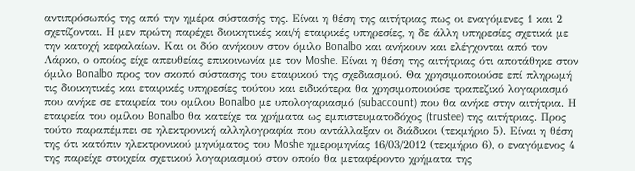αντιπρόσωπός της από την ημέρα σύστασής της. Είναι η θέση της αιτήτριας πως οι εναγόμενες 1 και 2 σχετίζονται. Η μεν πρώτη παρέχει διοικητικές και/ή εταιρικές υπηρεσίες, η δε άλλη υπηρεσίες σχετικά με την κατοχή κεφαλαίων. Και οι δύο ανήκουν στον όμιλο Bonalbo και ανήκουν και ελέγχονται από τον Λάρκο, ο οποίος είχε απευθείας επικοινωνία με τον Moshe. Είναι η θέση της αιτήτριας ότι αποτάθηκε στον όμιλο Bonalbo προς τον σκοπό σύστασης του εταιρικού της σχεδιασμού. Θα χρησιμοποιούσε επί πληρωμή τις διοικητικές και εταιρικές υπηρεσίες τούτου και ειδικότερα θα χρησιμοποιούσε τραπεζικό λογαριασμό που ανήκε σε εταιρεία του ομίλου Bonalbo με υπολογαριασμό (subaccount) που θα ανήκε στην αιτήτρια. Η εταιρεία του ομίλου Bonalbo θα κατείχε τα χρήματα ως εμπιστευματοδόχος (trustee) της αιτήτριας. Προς τούτο παραπέμπει σε ηλεκτρονική αλληλογραφία που αντάλλαξαν οι διάδικοι (τεκμήριο 5). Είναι η θέση της ότι κατόπιν ηλεκτρονικού μηνύματος του Moshe ημερομηνίας 16/03/2012 (τεκμήριο 6), ο εναγόμενος 4 της παρείχε στοιχεία σχετικού λογαριασμού στον οποίο θα μεταφέροντο χρήματα της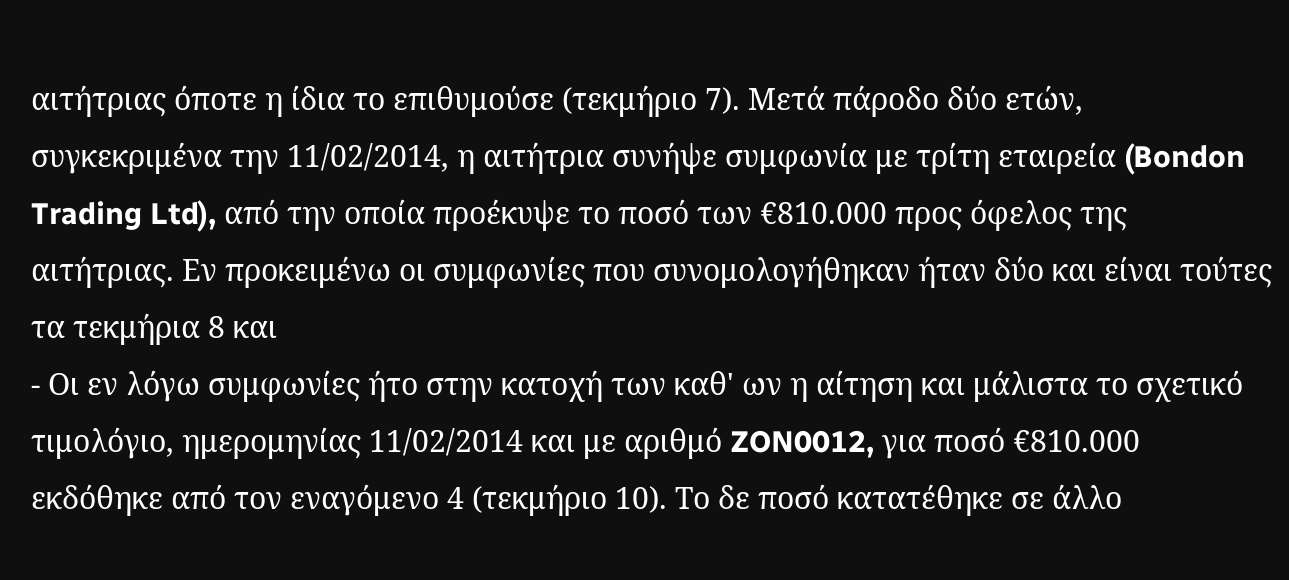αιτήτριας όποτε η ίδια το επιθυμούσε (τεκμήριο 7). Μετά πάροδο δύο ετών, συγκεκριμένα την 11/02/2014, η αιτήτρια συνήψε συμφωνία με τρίτη εταιρεία (Bondon Trading Ltd), από την οποία προέκυψε το ποσό των €810.000 προς όφελος της αιτήτριας. Εν προκειμένω οι συμφωνίες που συνομολογήθηκαν ήταν δύο και είναι τούτες τα τεκμήρια 8 και
- Οι εν λόγω συμφωνίες ήτο στην κατοχή των καθ' ων η αίτηση και μάλιστα το σχετικό τιμολόγιο, ημερομηνίας 11/02/2014 και με αριθμό ZON0012, για ποσό €810.000 εκδόθηκε από τον εναγόμενο 4 (τεκμήριο 10). Το δε ποσό κατατέθηκε σε άλλο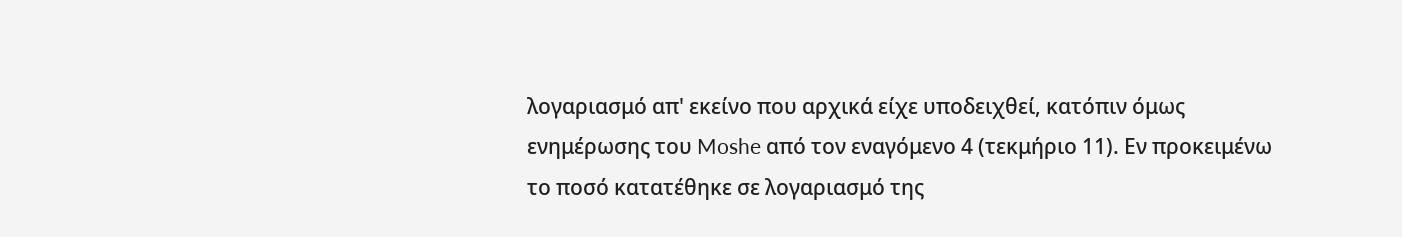λογαριασμό απ' εκείνο που αρχικά είχε υποδειχθεί, κατόπιν όμως ενημέρωσης του Moshe από τον εναγόμενο 4 (τεκμήριο 11). Εν προκειμένω το ποσό κατατέθηκε σε λογαριασμό της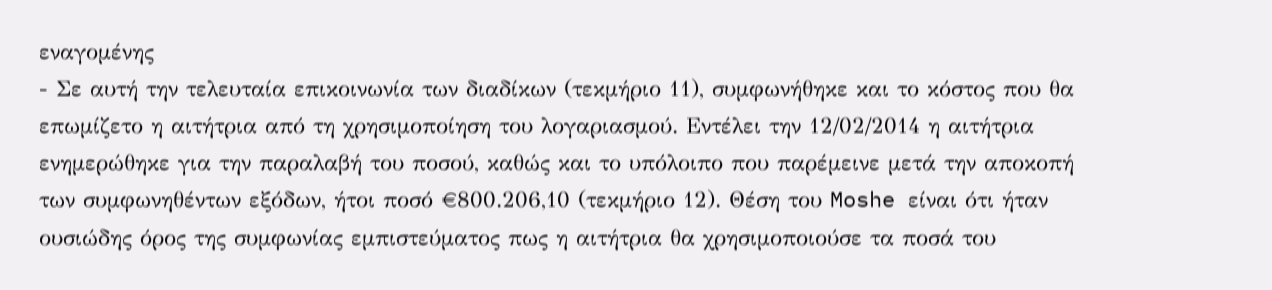εναγομένης
- Σε αυτή την τελευταία επικοινωνία των διαδίκων (τεκμήριο 11), συμφωνήθηκε και το κόστος που θα επωμίζετο η αιτήτρια από τη χρησιμοποίηση του λογαριασμού. Εντέλει την 12/02/2014 η αιτήτρια ενημερώθηκε για την παραλαβή του ποσού, καθώς και το υπόλοιπο που παρέμεινε μετά την αποκοπή των συμφωνηθέντων εξόδων, ήτοι ποσό €800.206,10 (τεκμήριο 12). Θέση του Moshe είναι ότι ήταν ουσιώδης όρος της συμφωνίας εμπιστεύματος πως η αιτήτρια θα χρησιμοποιούσε τα ποσά του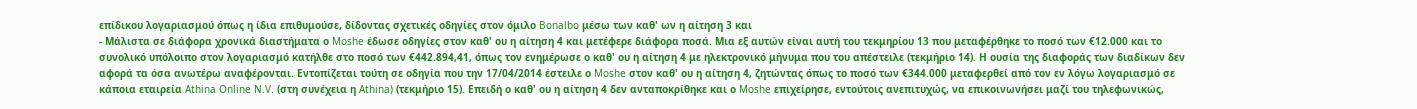επίδικου λογαριασμού όπως η ίδια επιθυμούσε, δίδοντας σχετικές οδηγίες στον όμιλο Bonalbo μέσω των καθ' ων η αίτηση 3 και
- Μάλιστα σε διάφορα χρονικά διαστήματα ο Moshe έδωσε οδηγίες στον καθ' ου η αίτηση 4 και μετέφερε διάφορα ποσά. Μια εξ αυτών είναι αυτή του τεκμηρίου 13 που μεταφέρθηκε το ποσό των €12.000 και το συνολικό υπόλοιπο στον λογαριασμό κατήλθε στο ποσό των €442.894,41, όπως τον ενημέρωσε ο καθ' ου η αίτηση 4 με ηλεκτρονικό μήνυμα που του απέστειλε (τεκμήριο 14). Η ουσία της διαφοράς των διαδίκων δεν αφορά τα όσα ανωτέρω αναφέρονται. Εντοπίζεται τούτη σε οδηγία που την 17/04/2014 έστειλε ο Moshe στον καθ' ου η αίτηση 4, ζητώντας όπως το ποσό των €344.000 μεταφερθεί από τον εν λόγω λογαριασμό σε κάποια εταιρεία Athina Online N.V. (στη συνέχεια η Athina) (τεκμήριο 15). Επειδή ο καθ' ου η αίτηση 4 δεν ανταποκρίθηκε και ο Moshe επιχείρησε, εντούτοις ανεπιτυχώς, να επικοινωνήσει μαζί του τηλεφωνικώς,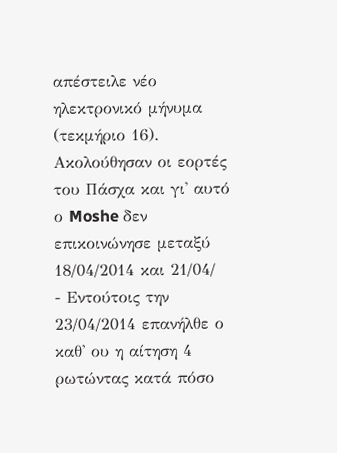απέστειλε νέο ηλεκτρονικό μήνυμα (τεκμήριο 16). Ακολούθησαν οι εορτές του Πάσχα και γι' αυτό ο Moshe δεν επικοινώνησε μεταξύ 18/04/2014 και 21/04/
- Εντούτοις την 23/04/2014 επανήλθε ο καθ' ου η αίτηση 4 ρωτώντας κατά πόσο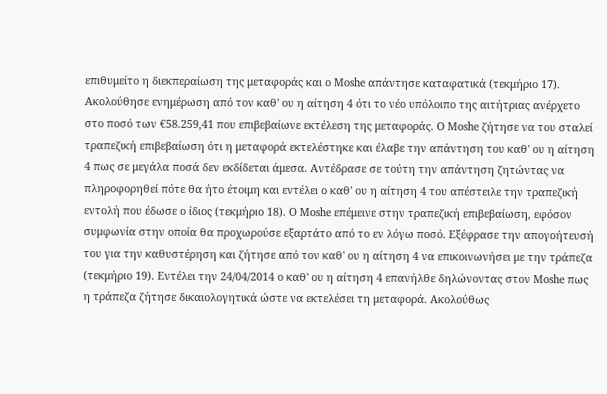επιθυμείτο η διεκπεραίωση της μεταφοράς και ο Moshe απάντησε καταφατικά (τεκμήριο 17). Ακολούθησε ενημέρωση από τον καθ' ου η αίτηση 4 ότι το νέο υπόλοιπο της αιτήτριας ανέρχετο στο ποσό των €58.259,41 που επιβεβαίωνε εκτέλεση της μεταφοράς. Ο Moshe ζήτησε να του σταλεί τραπεζική επιβεβαίωση ότι η μεταφορά εκτελέστηκε και έλαβε την απάντηση του καθ' ου η αίτηση 4 πως σε μεγάλα ποσά δεν εκδίδεται άμεσα. Αντέδρασε σε τούτη την απάντηση ζητώντας να πληροφορηθεί πότε θα ήτο έτοιμη και εντέλει ο καθ' ου η αίτηση 4 του απέστειλε την τραπεζική εντολή που έδωσε ο ίδιος (τεκμήριο 18). Ο Moshe επέμεινε στην τραπεζική επιβεβαίωση, εφόσον συμφωνία στην οποία θα προχωρούσε εξαρτάτο από το εν λόγω ποσό. Εξέφρασε την απογοήτευσή του για την καθυστέρηση και ζήτησε από τον καθ' ου η αίτηση 4 να επικοινωνήσει με την τράπεζα (τεκμήριο 19). Εντέλει την 24/04/2014 ο καθ' ου η αίτηση 4 επανήλθε δηλώνοντας στον Moshe πως η τράπεζα ζήτησε δικαιολογητικά ώστε να εκτελέσει τη μεταφορά. Ακολούθως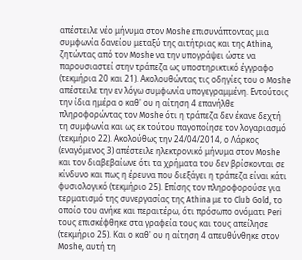απέστειλε νέο μήνυμα στον Moshe επισυνάπτοντας μια συμφωνία δανείου μεταξύ της αιτήτριας και της Athina, ζητώντας από τον Moshe να την υπογράψει ώστε να παρουσιαστεί στην τράπεζα ως υποστηρικτικό έγγραφο (τεκμήρια 20 και 21). Ακολουθώντας τις οδηγίες του ο Moshe απέστειλε την εν λόγω συμφωνία υπογεγραμμένη. Εντούτοις την ίδια ημέρα ο καθ' ου η αίτηση 4 επανήλθε πληροφορώντας τον Moshe ότι η τράπεζα δεν έκανε δεχτή τη συμφωνία και ως εκ τούτου παγοποίησε τον λογαριασμό (τεκμήριο 22). Ακολούθως την 24/04/2014, ο Λάρκος (εναγόμενος 3) απέστειλε ηλεκτρονικό μήνυμα στον Moshe και τον διαβεβαίωνε ότι τα χρήματα του δεν βρίσκονται σε κίνδυνο και πως η έρευνα που διεξάγει η τράπεζα είναι κάτι φυσιολογικό (τεκμήριο 25). Επίσης τον πληροφορούσε για τερματισμό της συνεργασίας της Athina με το Club Gold, το οποίο του ανήκε και περαιτέρω, ότι πρόσωπο ονόματι Peri τους επισκέφθηκε στα γραφεία τους και τους απείλησε (τεκμήριο 25). Και ο καθ' ου η αίτηση 4 απευθύνθηκε στον Moshe, αυτή τη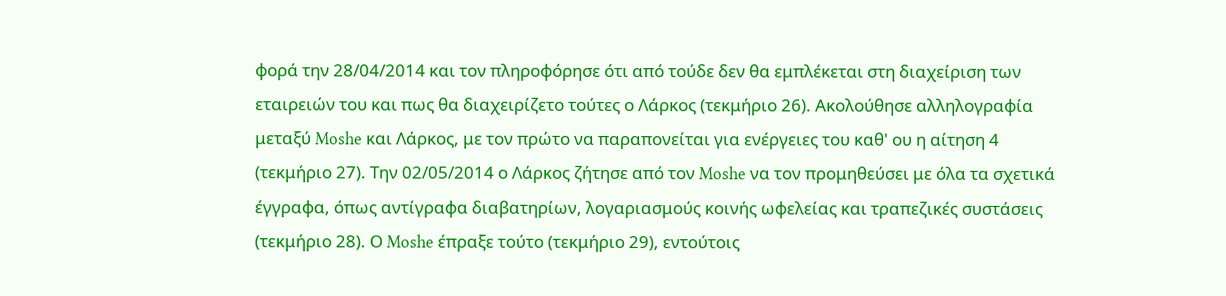φορά την 28/04/2014 και τον πληροφόρησε ότι από τούδε δεν θα εμπλέκεται στη διαχείριση των εταιρειών του και πως θα διαχειρίζετο τούτες ο Λάρκος (τεκμήριο 26). Ακολούθησε αλληλογραφία μεταξύ Moshe και Λάρκος, με τον πρώτο να παραπονείται για ενέργειες του καθ' ου η αίτηση 4 (τεκμήριο 27). Την 02/05/2014 ο Λάρκος ζήτησε από τον Moshe να τον προμηθεύσει με όλα τα σχετικά έγγραφα, όπως αντίγραφα διαβατηρίων, λογαριασμούς κοινής ωφελείας και τραπεζικές συστάσεις (τεκμήριο 28). Ο Moshe έπραξε τούτο (τεκμήριο 29), εντούτοις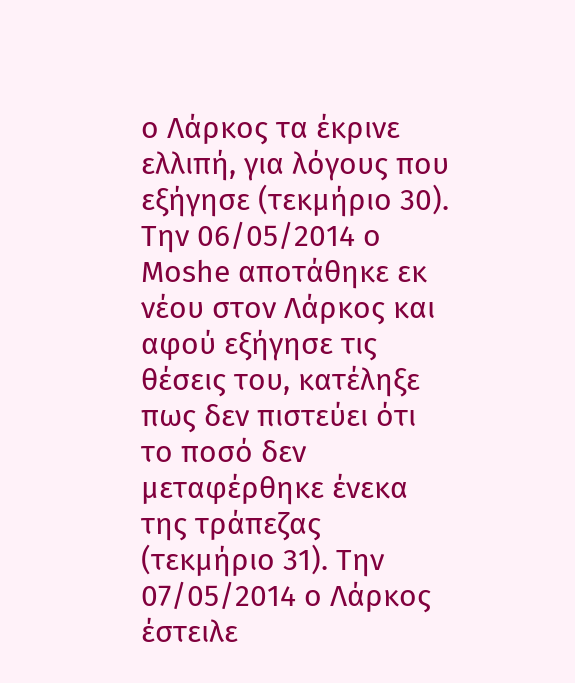ο Λάρκος τα έκρινε ελλιπή, για λόγους που εξήγησε (τεκμήριο 30). Την 06/05/2014 ο Moshe αποτάθηκε εκ νέου στον Λάρκος και αφού εξήγησε τις θέσεις του, κατέληξε πως δεν πιστεύει ότι το ποσό δεν μεταφέρθηκε ένεκα της τράπεζας (τεκμήριο 31). Την 07/05/2014 ο Λάρκος έστειλε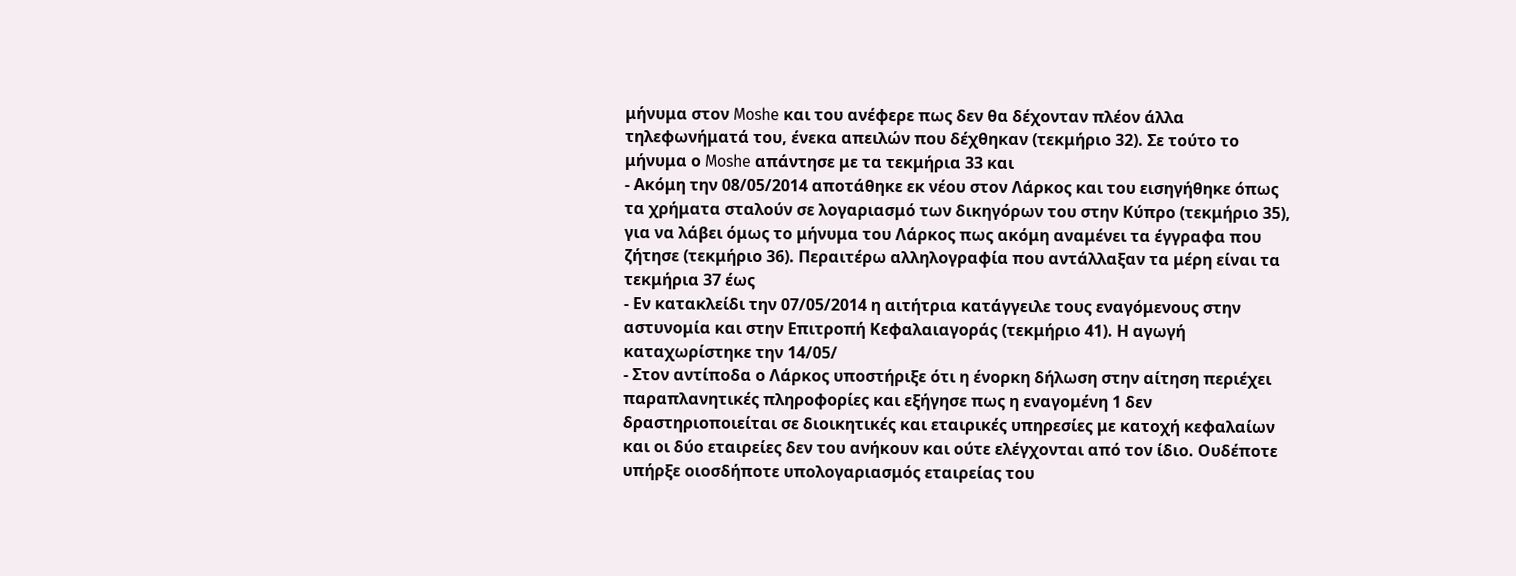μήνυμα στον Moshe και του ανέφερε πως δεν θα δέχονταν πλέον άλλα τηλεφωνήματά του, ένεκα απειλών που δέχθηκαν (τεκμήριο 32). Σε τούτο το μήνυμα ο Moshe απάντησε με τα τεκμήρια 33 και
- Ακόμη την 08/05/2014 αποτάθηκε εκ νέου στον Λάρκος και του εισηγήθηκε όπως τα χρήματα σταλούν σε λογαριασμό των δικηγόρων του στην Κύπρο (τεκμήριο 35), για να λάβει όμως το μήνυμα του Λάρκος πως ακόμη αναμένει τα έγγραφα που ζήτησε (τεκμήριο 36). Περαιτέρω αλληλογραφία που αντάλλαξαν τα μέρη είναι τα τεκμήρια 37 έως
- Εν κατακλείδι την 07/05/2014 η αιτήτρια κατάγγειλε τους εναγόμενους στην αστυνομία και στην Επιτροπή Κεφαλαιαγοράς (τεκμήριο 41). Η αγωγή καταχωρίστηκε την 14/05/
- Στον αντίποδα ο Λάρκος υποστήριξε ότι η ένορκη δήλωση στην αίτηση περιέχει παραπλανητικές πληροφορίες και εξήγησε πως η εναγομένη 1 δεν δραστηριοποιείται σε διοικητικές και εταιρικές υπηρεσίες με κατοχή κεφαλαίων και οι δύο εταιρείες δεν του ανήκουν και ούτε ελέγχονται από τον ίδιο. Ουδέποτε υπήρξε οιοσδήποτε υπολογαριασμός εταιρείας του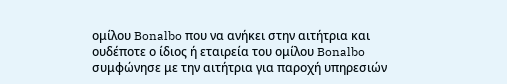ομίλου Bonalbo που να ανήκει στην αιτήτρια και ουδέποτε ο ίδιος ή εταιρεία του ομίλου Bonalbo συμφώνησε με την αιτήτρια για παροχή υπηρεσιών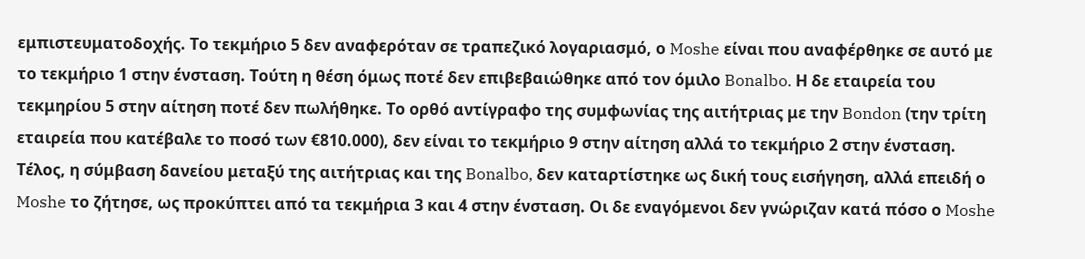εμπιστευματοδοχής. Το τεκμήριο 5 δεν αναφερόταν σε τραπεζικό λογαριασμό, ο Moshe είναι που αναφέρθηκε σε αυτό με το τεκμήριο 1 στην ένσταση. Τούτη η θέση όμως ποτέ δεν επιβεβαιώθηκε από τον όμιλο Bonalbo. Η δε εταιρεία του τεκμηρίου 5 στην αίτηση ποτέ δεν πωλήθηκε. Το ορθό αντίγραφο της συμφωνίας της αιτήτριας με την Bondon (την τρίτη εταιρεία που κατέβαλε το ποσό των €810.000), δεν είναι το τεκμήριο 9 στην αίτηση αλλά το τεκμήριο 2 στην ένσταση. Τέλος, η σύμβαση δανείου μεταξύ της αιτήτριας και της Bonalbo, δεν καταρτίστηκε ως δική τους εισήγηση, αλλά επειδή ο Moshe το ζήτησε, ως προκύπτει από τα τεκμήρια 3 και 4 στην ένσταση. Οι δε εναγόμενοι δεν γνώριζαν κατά πόσο ο Moshe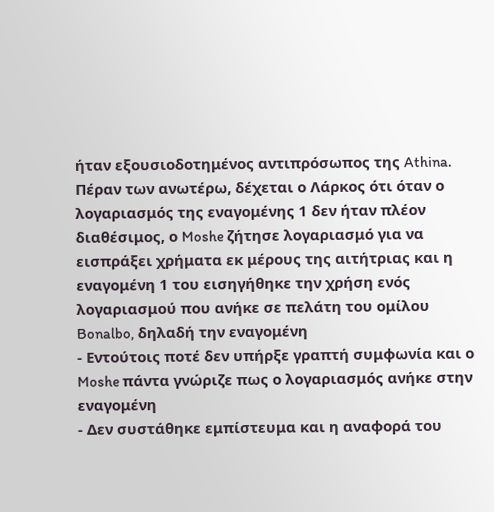ήταν εξουσιοδοτημένος αντιπρόσωπος της Athina. Πέραν των ανωτέρω, δέχεται ο Λάρκος ότι όταν ο λογαριασμός της εναγομένης 1 δεν ήταν πλέον διαθέσιμος, ο Moshe ζήτησε λογαριασμό για να εισπράξει χρήματα εκ μέρους της αιτήτριας και η εναγομένη 1 του εισηγήθηκε την χρήση ενός λογαριασμού που ανήκε σε πελάτη του ομίλου Bonalbo, δηλαδή την εναγομένη
- Εντούτοις ποτέ δεν υπήρξε γραπτή συμφωνία και ο Moshe πάντα γνώριζε πως ο λογαριασμός ανήκε στην εναγομένη
- Δεν συστάθηκε εμπίστευμα και η αναφορά του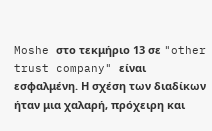Moshe στο τεκμήριο 13 σε "other trust company" είναι εσφαλμένη. Η σχέση των διαδίκων ήταν μια χαλαρή, πρόχειρη και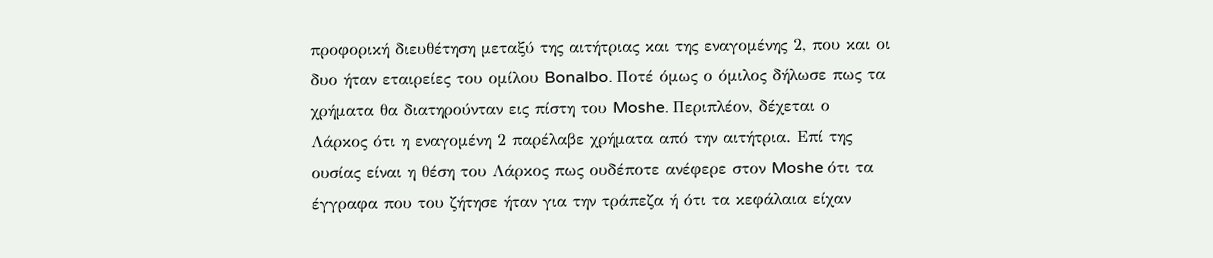προφορική διευθέτηση μεταξύ της αιτήτριας και της εναγομένης 2, που και οι δυο ήταν εταιρείες του ομίλου Bonalbo. Ποτέ όμως ο όμιλος δήλωσε πως τα χρήματα θα διατηρούνταν εις πίστη του Moshe. Περιπλέον, δέχεται ο Λάρκος ότι η εναγομένη 2 παρέλαβε χρήματα από την αιτήτρια. Επί της ουσίας είναι η θέση του Λάρκος πως ουδέποτε ανέφερε στον Moshe ότι τα έγγραφα που του ζήτησε ήταν για την τράπεζα ή ότι τα κεφάλαια είχαν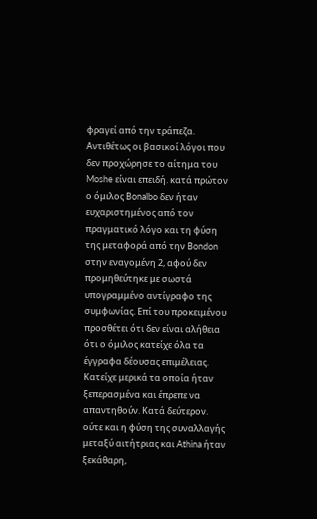φραγεί από την τράπεζα. Αντιθέτως οι βασικοί λόγοι που δεν προχώρησε το αίτημα του Moshe είναι επειδή. κατά πρώτον ο όμιλος Bonalbo δεν ήταν ευχαριστημένος από τον πραγματικό λόγο και τη φύση της μεταφορά από την Bondon στην εναγομένη 2, αφού δεν προμηθεύτηκε με σωστά υπογραμμένο αντίγραφο της συμφωνίας. Επί του προκειμένου προσθέτει ότι δεν είναι αλήθεια ότι ο όμιλος κατείχε όλα τα έγγραφα δέουσας επιμέλειας. Κατείχε μερικά τα οποία ήταν ξεπερασμένα και έπρεπε να απαντηθούν. Κατά δεύτερον. ούτε και η φύση της συναλλαγής μεταξύ αιτήτριας και Athina ήταν ξεκάθαρη,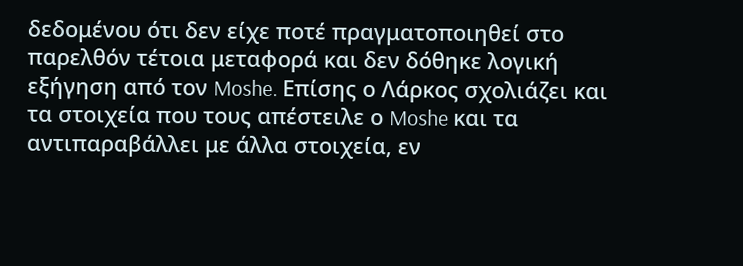δεδομένου ότι δεν είχε ποτέ πραγματοποιηθεί στο παρελθόν τέτοια μεταφορά και δεν δόθηκε λογική εξήγηση από τον Moshe. Επίσης ο Λάρκος σχολιάζει και τα στοιχεία που τους απέστειλε ο Moshe και τα αντιπαραβάλλει με άλλα στοιχεία, εν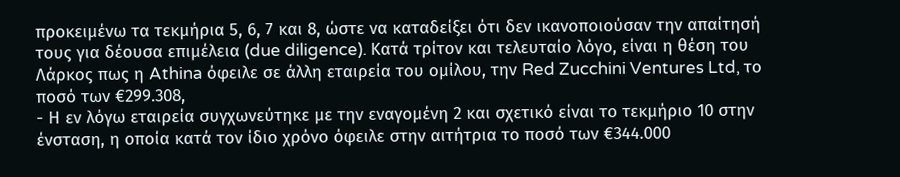προκειμένω τα τεκμήρια 5, 6, 7 και 8, ώστε να καταδείξει ότι δεν ικανοποιούσαν την απαίτησή τους για δέουσα επιμέλεια (due diligence). Κατά τρίτον και τελευταίο λόγο, είναι η θέση του Λάρκος πως η Athina όφειλε σε άλλη εταιρεία του ομίλου, την Red Zucchini Ventures Ltd, το ποσό των €299.308,
- Η εν λόγω εταιρεία συγχωνεύτηκε με την εναγομένη 2 και σχετικό είναι το τεκμήριο 10 στην ένσταση, η οποία κατά τον ίδιο χρόνο όφειλε στην αιτήτρια το ποσό των €344.000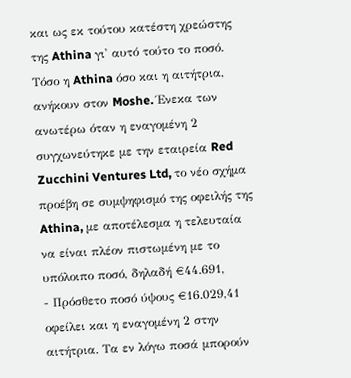και ως εκ τούτου κατέστη χρεώστης της Athina γι' αυτό τούτο το ποσό. Τόσο η Athina όσο και η αιτήτρια, ανήκουν στον Moshe. Ένεκα των ανωτέρω όταν η εναγομένη 2 συγχωνεύτηκε με την εταιρεία Red Zucchini Ventures Ltd, το νέο σχήμα προέβη σε συμψηφισμό της οφειλής της Athina, με αποτέλεσμα η τελευταία να είναι πλέον πιστωμένη με το υπόλοιπο ποσό, δηλαδή €44.691,
- Πρόσθετο ποσό ύψους €16.029,41 οφείλει και η εναγομένη 2 στην αιτήτρια. Τα εν λόγω ποσά μπορούν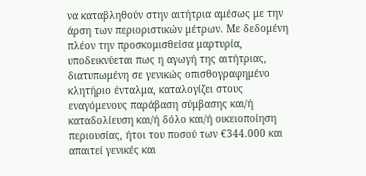να καταβληθούν στην αιτήτρια αμέσως με την άρση των περιοριστικών μέτρων. Με δεδομένη πλέον την προσκομισθείσα μαρτυρία, υποδεικνύεται πως η αγωγή της αιτήτριας, διατυπωμένη σε γενικώς οπισθογραφημένο κλητήριο ένταλμα, καταλογίζει στους εναγόμενους παράβαση σύμβασης και/ή καταδολίευση και/ή δόλο και/ή οικειοποίηση περιουσίας, ήτοι του ποσού των €344.000 και απαιτεί γενικές και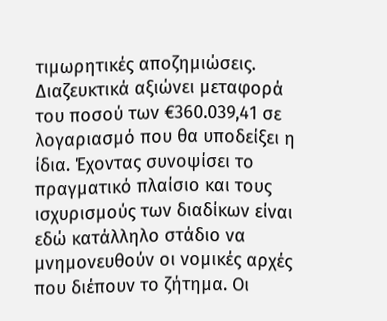τιμωρητικές αποζημιώσεις. Διαζευκτικά αξιώνει μεταφορά του ποσού των €360.039,41 σε λογαριασμό που θα υποδείξει η ίδια. Έχοντας συνοψίσει το πραγματικό πλαίσιο και τους ισχυρισμούς των διαδίκων είναι εδώ κατάλληλο στάδιο να μνημονευθούν οι νομικές αρχές που διέπουν το ζήτημα. Οι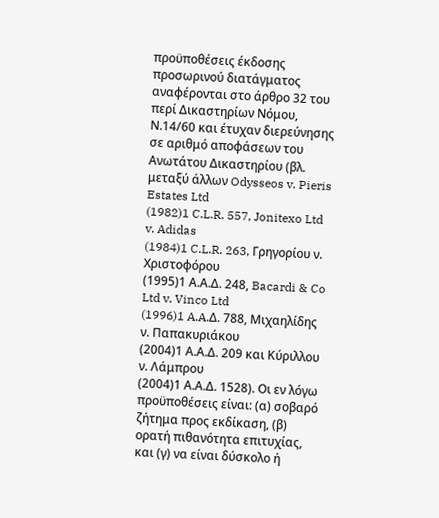προϋποθέσεις έκδοσης προσωρινού διατάγματος αναφέρονται στο άρθρο 32 του περί Δικαστηρίων Νόμου, Ν.14/60 και έτυχαν διερεύνησης σε αριθμό αποφάσεων του Ανωτάτου Δικαστηρίου (βλ. μεταξύ άλλων Odysseos v. Pieris Estates Ltd
(1982)1 C.L.R. 557, Jonitexo Ltd v. Adidas
(1984)1 C.L.R. 263, Γρηγορίου ν. Χριστοφόρου
(1995)1 Α.Α.Δ. 248, Bacardi & Co Ltd v. Vinco Ltd
(1996)1 A.A.Δ. 788, Μιχαηλίδης ν. Παπακυριάκου
(2004)1 Α.Α.Δ. 209 και Κύριλλου ν. Λάμπρου
(2004)1 Α.Α.Δ. 1528). Οι εν λόγω προϋποθέσεις είναι: (α) σοβαρό ζήτημα προς εκδίκαση, (β) ορατή πιθανότητα επιτυχίας, και (γ) να είναι δύσκολο ή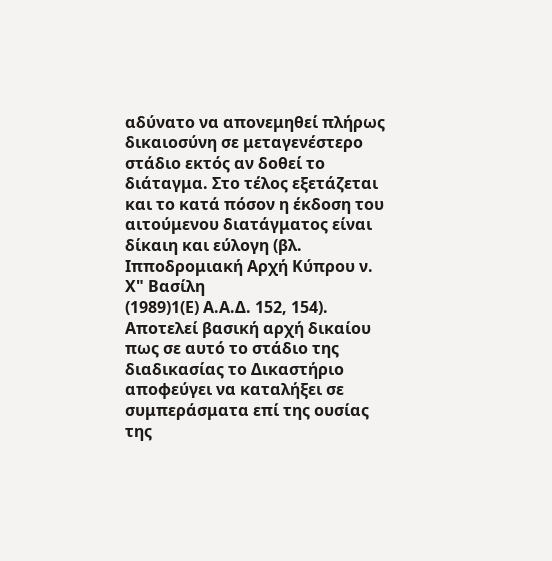αδύνατο να απονεμηθεί πλήρως δικαιοσύνη σε μεταγενέστερο στάδιο εκτός αν δοθεί το διάταγμα. Στο τέλος εξετάζεται και το κατά πόσον η έκδοση του αιτούμενου διατάγματος είναι δίκαιη και εύλογη (βλ. Ιπποδρομιακή Αρχή Κύπρου ν. Χ" Βασίλη
(1989)1(Ε) Α.Α.Δ. 152, 154). Αποτελεί βασική αρχή δικαίου πως σε αυτό το στάδιο της διαδικασίας το Δικαστήριο αποφεύγει να καταλήξει σε συμπεράσματα επί της ουσίας της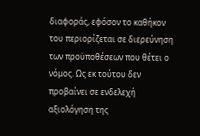διαφοράς, εφόσον το καθήκον του περιορίζεται σε διερεύνηση των προϋποθέσεων που θέτει ο νόμος. Ως εκ τούτου δεν προβαίνει σε ενδελεχή αξιολόγηση της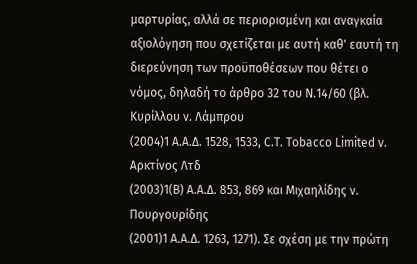μαρτυρίας, αλλά σε περιορισμένη και αναγκαία αξιολόγηση που σχετίζεται με αυτή καθ' εαυτή τη διερεύνηση των προϋποθέσεων που θέτει ο νόμος, δηλαδή το άρθρο 32 του Ν.14/60 (βλ. Κυρίλλου ν. Λάμπρου
(2004)1 Α.Α.Δ. 1528, 1533, C.T. Tobacco Limited v. Αρκτίνος Λτδ
(2003)1(Β) Α.Α.Δ. 853, 869 και Μιχαηλίδης ν. Πουργουρίδης
(2001)1 Α.Α.Δ. 1263, 1271). Σε σχέση με την πρώτη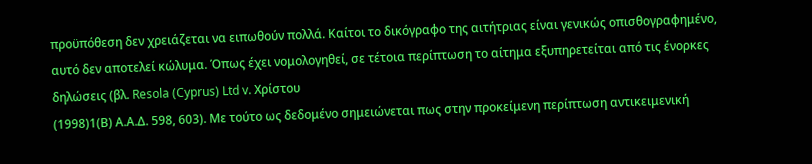προϋπόθεση δεν χρειάζεται να ειπωθούν πολλά. Καίτοι το δικόγραφο της αιτήτριας είναι γενικώς οπισθογραφημένο, αυτό δεν αποτελεί κώλυμα. Όπως έχει νομολογηθεί, σε τέτοια περίπτωση το αίτημα εξυπηρετείται από τις ένορκες δηλώσεις (βλ. Resola (Cyprus) Ltd v. Χρίστου
(1998)1(Β) Α.Α.Δ. 598, 603). Με τούτο ως δεδομένο σημειώνεται πως στην προκείμενη περίπτωση αντικειμενική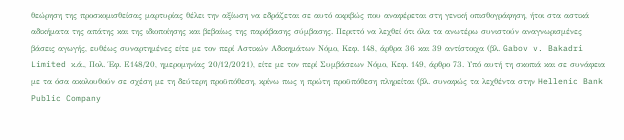θεώρηση της προσκομισθείσας μαρτυρίας θέλει την αξίωση να εδράζεται σε αυτό ακριβώς που αναφέρεται στη γενική οπισθογράφηση, ήτοι στα αστικά αδικήματα της απάτης και της ιδιοποίησης και βεβαίως της παράβασης σύμβασης. Περιττό να λεχθεί ότι όλα τα ανωτέρω συνιστούν αναγνωρισμένες βάσεις αγωγής, ευθέως συναρτημένες είτε με τον περί Αστικών Αδικημάτων Νόμο, Κεφ. 148, άρθρα 36 και 39 αντίστοιχα (βλ. Gabov v. Bakadri Limited κ.ά., Πολ. Έφ. Ε148/20, ημερομηνίας 20/12/2021), είτε με τον περί Συμβάσεων Νόμο, Κεφ. 149, άρθρο 73. Υπό αυτή τη σκοπιά και σε συνάφεια με τα όσα ακολουθούν σε σχέση με τη δεύτερη προϋπόθεση, κρίνω πως η πρώτη προϋπόθεση πληρείται (βλ. συναφώς τα λεχθέντα στην Hellenic Bank Public Company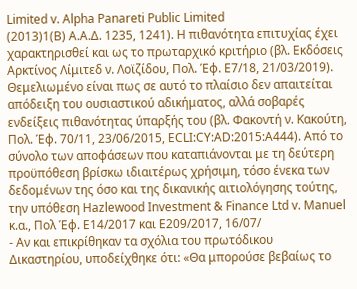Limited v. Alpha Panareti Public Limited
(2013)1(B) Α.Α.Δ. 1235, 1241). Η πιθανότητα επιτυχίας έχει χαρακτηρισθεί και ως το πρωταρχικό κριτήριο (βλ. Εκδόσεις Αρκτίνος Λίμιτεδ ν. Λοϊζίδου, Πολ. Έφ. Ε7/18, 21/03/2019). Θεμελιωμένο είναι πως σε αυτό το πλαίσιο δεν απαιτείται απόδειξη του ουσιαστικού αδικήματος, αλλά σοβαρές ενδείξεις πιθανότητας ύπαρξής του (βλ. Φακοντή ν. Κακούτη, Πολ. Έφ. 70/11, 23/06/2015, ECLI:CY:AD:2015:A444). Από το σύνολο των αποφάσεων που καταπιάνονται με τη δεύτερη προϋπόθεση βρίσκω ιδιαιτέρως χρήσιμη, τόσο ένεκα των δεδομένων της όσο και της δικανικής αιτιολόγησης τούτης, την υπόθεση Hazlewood Investment & Finance Ltd v. Manuel κ.α., Πολ Έφ. Ε14/2017 και Ε209/2017, 16/07/
- Αν και επικρίθηκαν τα σχόλια του πρωτόδικου Δικαστηρίου, υποδείχθηκε ότι: «Θα μπορούσε βεβαίως το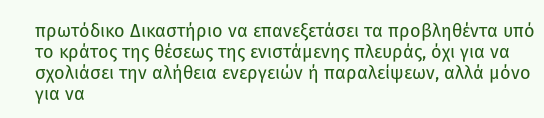πρωτόδικο Δικαστήριο να επανεξετάσει τα προβληθέντα υπό το κράτος της θέσεως της ενιστάμενης πλευράς, όχι για να σχολιάσει την αλήθεια ενεργειών ή παραλείψεων, αλλά μόνο για να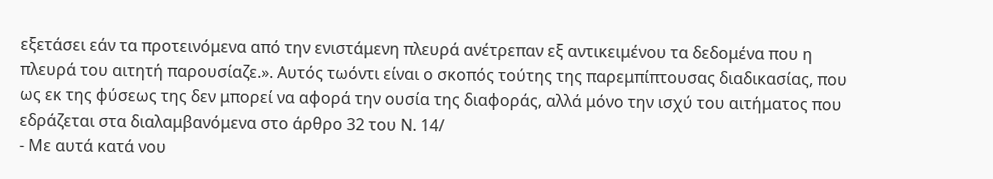εξετάσει εάν τα προτεινόμενα από την ενιστάμενη πλευρά ανέτρεπαν εξ αντικειμένου τα δεδομένα που η πλευρά του αιτητή παρουσίαζε.». Αυτός τωόντι είναι ο σκοπός τούτης της παρεμπίπτουσας διαδικασίας, που ως εκ της φύσεως της δεν μπορεί να αφορά την ουσία της διαφοράς, αλλά μόνο την ισχύ του αιτήματος που εδράζεται στα διαλαμβανόμενα στο άρθρο 32 του Ν. 14/
- Με αυτά κατά νου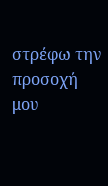στρέφω την προσοχή μου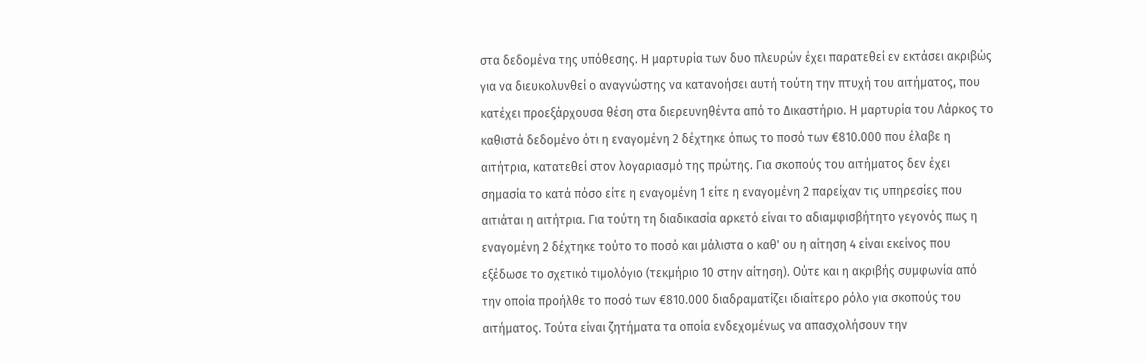στα δεδομένα της υπόθεσης. Η μαρτυρία των δυο πλευρών έχει παρατεθεί εν εκτάσει ακριβώς για να διευκολυνθεί ο αναγνώστης να κατανοήσει αυτή τούτη την πτυχή του αιτήματος, που κατέχει προεξάρχουσα θέση στα διερευνηθέντα από το Δικαστήριο. Η μαρτυρία του Λάρκος το καθιστά δεδομένο ότι η εναγομένη 2 δέχτηκε όπως το ποσό των €810.000 που έλαβε η αιτήτρια, κατατεθεί στον λογαριασμό της πρώτης. Για σκοπούς του αιτήματος δεν έχει σημασία το κατά πόσο είτε η εναγομένη 1 είτε η εναγομένη 2 παρείχαν τις υπηρεσίες που αιτιάται η αιτήτρια. Για τούτη τη διαδικασία αρκετό είναι το αδιαμφισβήτητο γεγονός πως η εναγομένη 2 δέχτηκε τούτο το ποσό και μάλιστα ο καθ' ου η αίτηση 4 είναι εκείνος που εξέδωσε το σχετικό τιμολόγιο (τεκμήριο 10 στην αίτηση). Ούτε και η ακριβής συμφωνία από την οποία προήλθε το ποσό των €810.000 διαδραματίζει ιδιαίτερο ρόλο για σκοπούς του αιτήματος. Τούτα είναι ζητήματα τα οποία ενδεχομένως να απασχολήσουν την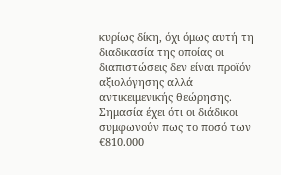κυρίως δίκη, όχι όμως αυτή τη διαδικασία της οποίας οι διαπιστώσεις δεν είναι προϊόν αξιολόγησης αλλά αντικειμενικής θεώρησης. Σημασία έχει ότι οι διάδικοι συμφωνούν πως το ποσό των €810.000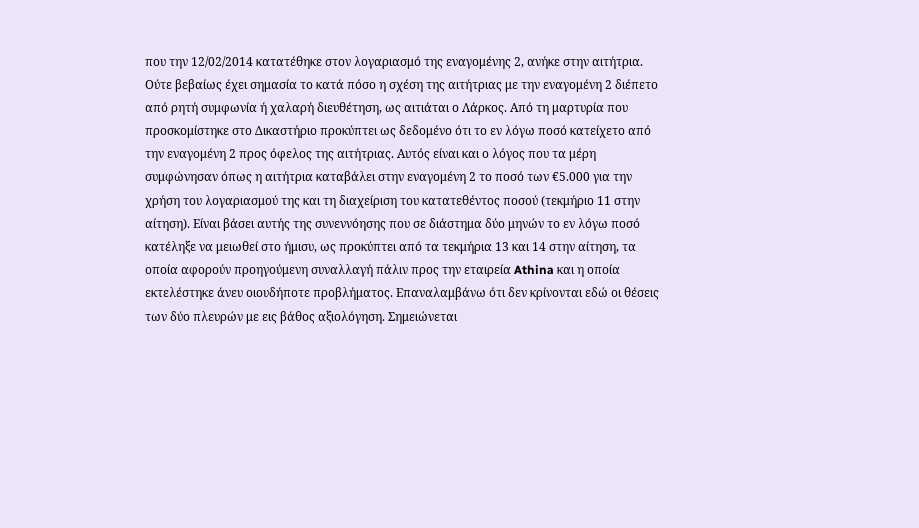που την 12/02/2014 κατατέθηκε στον λογαριασμό της εναγομένης 2, ανήκε στην αιτήτρια. Ούτε βεβαίως έχει σημασία το κατά πόσο η σχέση της αιτήτριας με την εναγομένη 2 διέπετο από ρητή συμφωνία ή χαλαρή διευθέτηση, ως αιτιάται ο Λάρκος. Από τη μαρτυρία που προσκομίστηκε στο Δικαστήριο προκύπτει ως δεδομένο ότι το εν λόγω ποσό κατείχετο από την εναγομένη 2 προς όφελος της αιτήτριας. Αυτός είναι και ο λόγος που τα μέρη συμφώνησαν όπως η αιτήτρια καταβάλει στην εναγομένη 2 το ποσό των €5.000 για την χρήση του λογαριασμού της και τη διαχείριση του κατατεθέντος ποσού (τεκμήριο 11 στην αίτηση). Είναι βάσει αυτής της συνεννόησης που σε διάστημα δύο μηνών το εν λόγω ποσό κατέληξε να μειωθεί στο ήμισυ, ως προκύπτει από τα τεκμήρια 13 και 14 στην αίτηση, τα οποία αφορούν προηγούμενη συναλλαγή πάλιν προς την εταιρεία Athina και η οποία εκτελέστηκε άνευ οιουδήποτε προβλήματος. Επαναλαμβάνω ότι δεν κρίνονται εδώ οι θέσεις των δύο πλευρών με εις βάθος αξιολόγηση. Σημειώνεται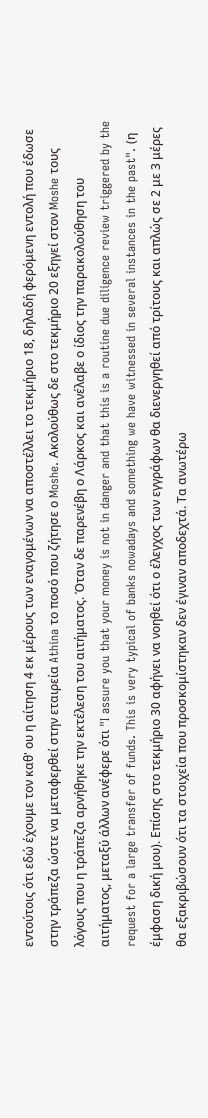εντούτοις ότι εδώ έχουμε τον καθ' ου η αίτηση 4 εκ μέρους των εναγομένων να αποστέλλει το τεκμήριο 18, δηλαδή φερόμενη εντολή που έδωσε στην τράπεζα ώστε να μεταφερθεί στην εταιρεία Athina το ποσό που ζήτησε ο Moshe. Ακολούθως δε στο τεκμήριο 20 εξηγεί στον Moshe τους λόγους που η τράπεζα αρνήθηκε την εκτέλεση του αιτήματος. Όταν δε παρενέβη ο Λάρκος και ανέλαβε ο ίδιος την παρακολούθηση του αιτήματος, μεταξύ άλλων ανέφερε ότι "I assure you that your money is not in danger and that this is a routine due diligence review triggered by the request for a large transfer of funds. This is very typical of banks nowadays and something we have witnessed in several instances in the past". (η έμφαση δική μου). Επίσης στο τεκμήριο 30 αφήνει να νοηθεί ότι ο έλεγχος των εγγράφων θα διενεργηθεί από τρίτους και απλώς σε 2 με 3 μέρες θα εξακριβώσουν ότι τα στοιχεία που προσκομίστηκαν δεν έγιναν αποδεχτά. Τα ανωτέρω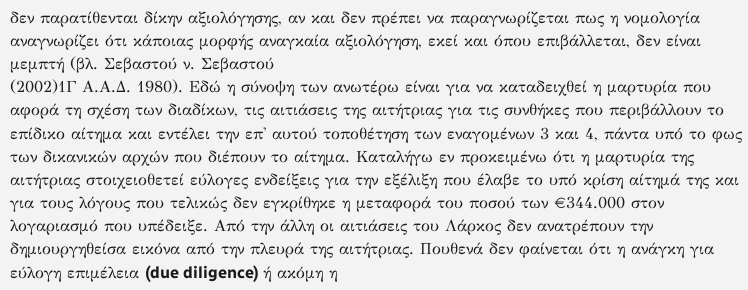δεν παρατίθενται δίκην αξιολόγησης, αν και δεν πρέπει να παραγνωρίζεται πως η νομολογία αναγνωρίζει ότι κάποιας μορφής αναγκαία αξιολόγηση, εκεί και όπου επιβάλλεται, δεν είναι μεμπτή (βλ. Σεβαστού ν. Σεβαστού
(2002)1Γ Α.Α.Δ. 1980). Εδώ η σύνοψη των ανωτέρω είναι για να καταδειχθεί η μαρτυρία που αφορά τη σχέση των διαδίκων, τις αιτιάσεις της αιτήτριας για τις συνθήκες που περιβάλλουν το επίδικο αίτημα και εντέλει την επ' αυτού τοποθέτηση των εναγομένων 3 και 4, πάντα υπό το φως των δικανικών αρχών που διέπουν το αίτημα. Καταλήγω εν προκειμένω ότι η μαρτυρία της αιτήτριας στοιχειοθετεί εύλογες ενδείξεις για την εξέλιξη που έλαβε το υπό κρίση αίτημά της και για τους λόγους που τελικώς δεν εγκρίθηκε η μεταφορά του ποσού των €344.000 στον λογαριασμό που υπέδειξε. Από την άλλη οι αιτιάσεις του Λάρκος δεν ανατρέπουν την δημιουργηθείσα εικόνα από την πλευρά της αιτήτριας. Πουθενά δεν φαίνεται ότι η ανάγκη για εύλογη επιμέλεια (due diligence) ή ακόμη η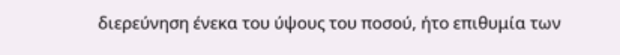διερεύνηση ένεκα του ύψους του ποσού, ήτο επιθυμία των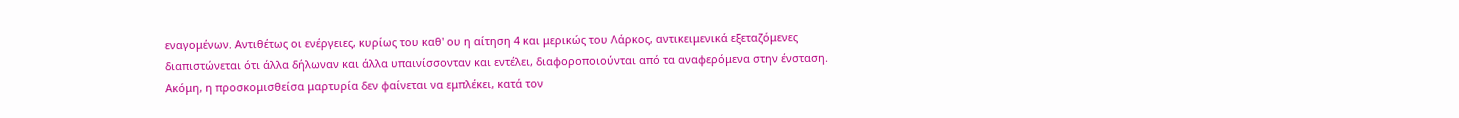εναγομένων. Αντιθέτως οι ενέργειες, κυρίως του καθ' ου η αίτηση 4 και μερικώς του Λάρκος, αντικειμενικά εξεταζόμενες διαπιστώνεται ότι άλλα δήλωναν και άλλα υπαινίσσονταν και εντέλει, διαφοροποιούνται από τα αναφερόμενα στην ένσταση. Ακόμη, η προσκομισθείσα μαρτυρία δεν φαίνεται να εμπλέκει, κατά τον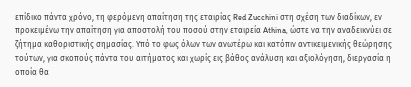επίδικο πάντα χρόνο, τη φερόμενη απαίτηση της εταιρίας Red Zucchini στη σχέση των διαδίκων, εν προκειμένω την απαίτηση για αποστολή του ποσού στην εταιρεία Athina, ώστε να την αναδεικνύει σε ζήτημα καθοριστικής σημασίας. Υπό το φως όλων των ανωτέρω και κατόπιν αντικειμενικής θεώρησης τούτων, για σκοπούς πάντα του αιτήματος και χωρίς εις βάθος ανάλυση και αξιολόγηση, διεργασία η οποία θα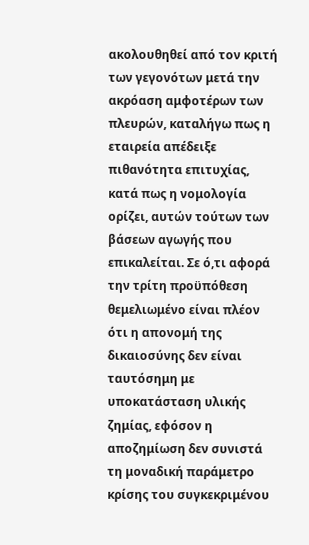ακολουθηθεί από τον κριτή των γεγονότων μετά την ακρόαση αμφοτέρων των πλευρών, καταλήγω πως η εταιρεία απέδειξε πιθανότητα επιτυχίας, κατά πως η νομολογία ορίζει, αυτών τούτων των βάσεων αγωγής που επικαλείται. Σε ό,τι αφορά την τρίτη προϋπόθεση θεμελιωμένο είναι πλέον ότι η απονομή της δικαιοσύνης δεν είναι ταυτόσημη με υποκατάσταση υλικής ζημίας, εφόσον η αποζημίωση δεν συνιστά τη μοναδική παράμετρο κρίσης του συγκεκριμένου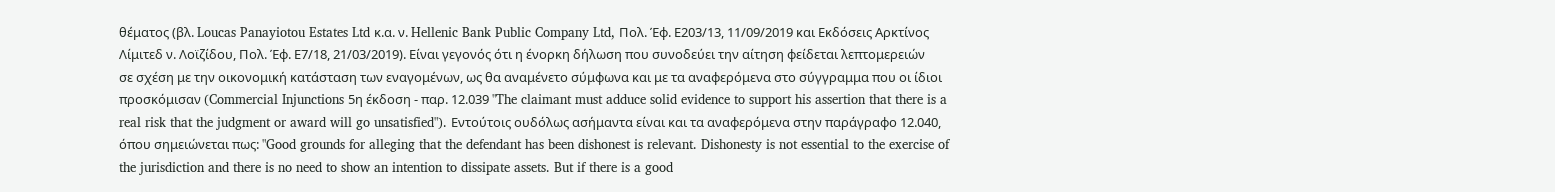θέματος (βλ. Loucas Panayiotou Estates Ltd κ.α. ν. Hellenic Bank Public Company Ltd, Πολ. Έφ. Ε203/13, 11/09/2019 και Εκδόσεις Αρκτίνος Λίμιτεδ ν. Λοϊζίδου, Πολ. Έφ. Ε7/18, 21/03/2019). Είναι γεγονός ότι η ένορκη δήλωση που συνοδεύει την αίτηση φείδεται λεπτομερειών σε σχέση με την οικονομική κατάσταση των εναγομένων, ως θα αναμένετο σύμφωνα και με τα αναφερόμενα στο σύγγραμμα που οι ίδιοι προσκόμισαν (Commercial Injunctions 5η έκδοση - παρ. 12.039 "The claimant must adduce solid evidence to support his assertion that there is a real risk that the judgment or award will go unsatisfied"). Εντούτοις ουδόλως ασήμαντα είναι και τα αναφερόμενα στην παράγραφο 12.040, όπου σημειώνεται πως: "Good grounds for alleging that the defendant has been dishonest is relevant. Dishonesty is not essential to the exercise of the jurisdiction and there is no need to show an intention to dissipate assets. But if there is a good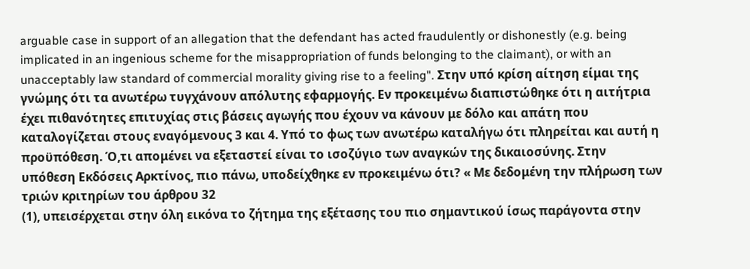arguable case in support of an allegation that the defendant has acted fraudulently or dishonestly (e.g. being implicated in an ingenious scheme for the misappropriation of funds belonging to the claimant), or with an unacceptably law standard of commercial morality giving rise to a feeling". Στην υπό κρίση αίτηση είμαι της γνώμης ότι τα ανωτέρω τυγχάνουν απόλυτης εφαρμογής. Εν προκειμένω διαπιστώθηκε ότι η αιτήτρια έχει πιθανότητες επιτυχίας στις βάσεις αγωγής που έχουν να κάνουν με δόλο και απάτη που καταλογίζεται στους εναγόμενους 3 και 4. Υπό το φως των ανωτέρω καταλήγω ότι πληρείται και αυτή η προϋπόθεση. Ό,τι απομένει να εξεταστεί είναι το ισοζύγιο των αναγκών της δικαιοσύνης. Στην υπόθεση Εκδόσεις Αρκτίνος, πιο πάνω, υποδείχθηκε εν προκειμένω ότι? « Με δεδομένη την πλήρωση των τριών κριτηρίων του άρθρου 32
(1), υπεισέρχεται στην όλη εικόνα το ζήτημα της εξέτασης του πιο σημαντικού ίσως παράγοντα στην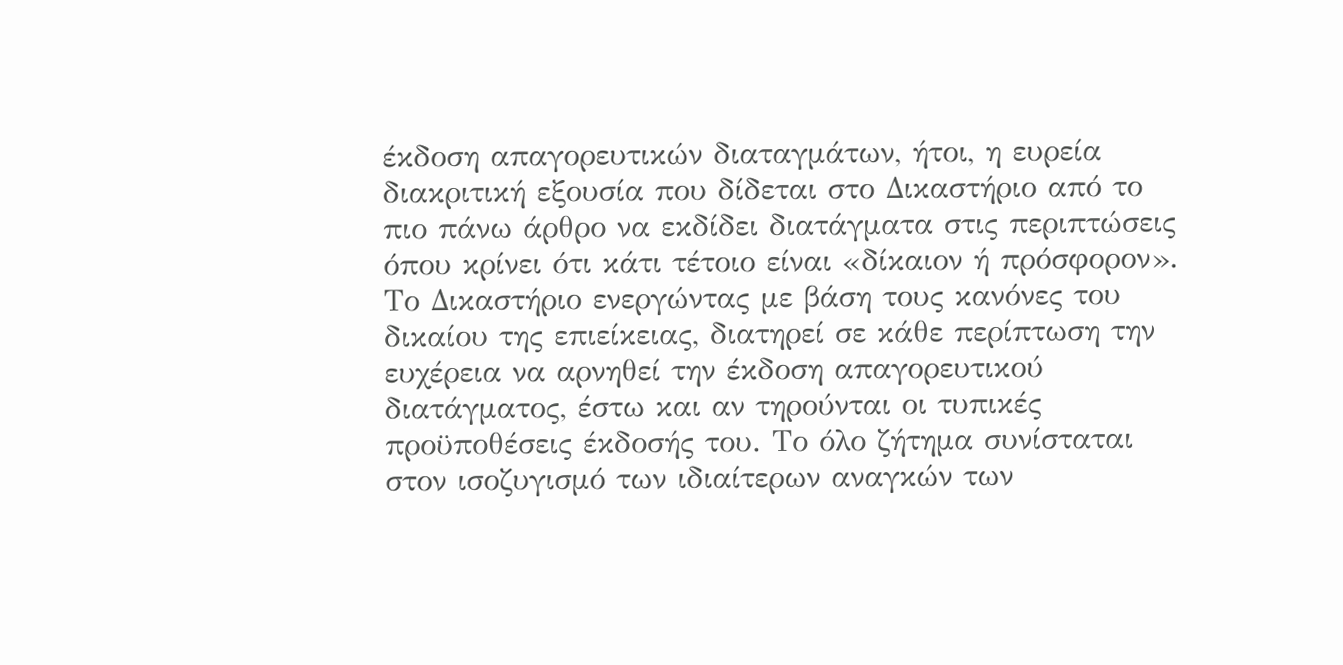έκδοση απαγορευτικών διαταγμάτων, ήτοι, η ευρεία διακριτική εξουσία που δίδεται στο Δικαστήριο από το πιο πάνω άρθρο να εκδίδει διατάγματα στις περιπτώσεις όπου κρίνει ότι κάτι τέτοιο είναι «δίκαιον ή πρόσφορον». Το Δικαστήριο ενεργώντας με βάση τους κανόνες του δικαίου της επιείκειας, διατηρεί σε κάθε περίπτωση την ευχέρεια να αρνηθεί την έκδοση απαγορευτικού διατάγματος, έστω και αν τηρούνται οι τυπικές προϋποθέσεις έκδοσής του. Το όλο ζήτημα συνίσταται στον ισοζυγισμό των ιδιαίτερων αναγκών των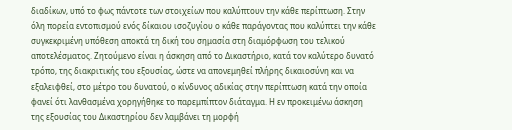διαδίκων, υπό το φως πάντοτε των στοιχείων που καλύπτουν την κάθε περίπτωση. Στην όλη πορεία εντοπισμού ενός δίκαιου ισοζυγίου ο κάθε παράγοντας που καλύπτει την κάθε συγκεκριμένη υπόθεση αποκτά τη δική του σημασία στη διαμόρφωση του τελικού αποτελέσματος. Ζητούμενο είναι η άσκηση από το Δικαστήριο, κατά τον καλύτερο δυνατό τρόπο, της διακριτικής του εξουσίας, ώστε να απονεμηθεί πλήρης δικαιοσύνη και να εξαλειφθεί, στο μέτρο του δυνατού, ο κίνδυνος αδικίας στην περίπτωση κατά την οποία φανεί ότι λανθασμένα χορηγήθηκε το παρεμπίπτον διάταγμα. Η εν προκειμένω άσκηση της εξουσίας του Δικαστηρίου δεν λαμβάνει τη μορφή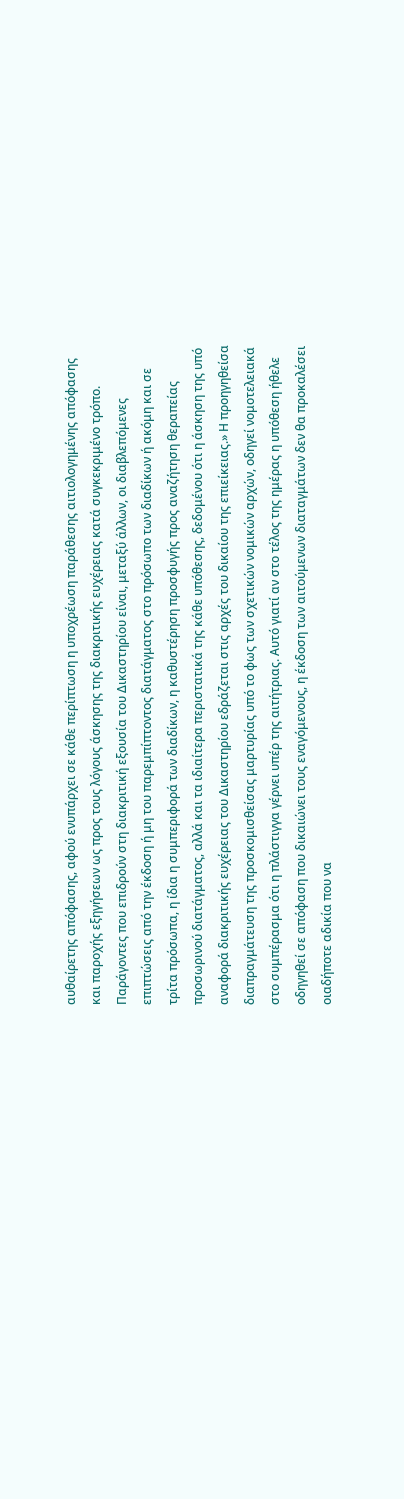αυθαίρετης απόφασης, αφού ενυπάρχει σε κάθε περίπτωση η υποχρέωση παράθεσης αιτιολογημένης απόφασης και παροχής εξηγήσεων ως προς τους λόγους άσκησης της διακριτικής ευχέρειας κατά συγκεκριμένο τρόπο. Παράγοντες που επιδρούν στη διακριτική εξουσία του Δικαστηρίου είναι, μεταξύ άλλων, οι διαβλεπόμενες επιπτώσεις από την έκδοση ή μη του παρεμπίπτοντος διατάγματος στο πρόσωπο των διαδίκων ή ακόμη και σε τρίτα πρόσωπα, η ίδια η συμπεριφορά των διαδίκων, η καθυστέρηση προσφυγής προς αναζήτηση θεραπείας προσωρινού διατάγματος, αλλά και τα ιδιαίτερα περιστατικά της κάθε υπόθεσης, δεδομένου ότι η άσκηση της υπό αναφορά διακριτικής ευχέρειας του Δικαστηρίου εδράζεται στις αρχές του δικαίου της επιείκειας.» Η προηγηθείσα διαπραγμάτευση της προσκομισθείσας μαρτυρίας υπό το φως των σχετικών νομικών αρχών, οδηγεί νομοτελειακά στο συμπέρασμα ότι η πλάστιγγα γέρνει υπέρ της αιτήτριας. Αυτό γιατί αν στο τέλος της ημέρας η υπόθεση ήθελε οδηγηθεί σε απόφαση που δικαιώνει τους εναγόμενους, η έκδοση των αιτούμενων διαταγμάτων δεν θα προκαλέσει οιαδήποτε αδικία που να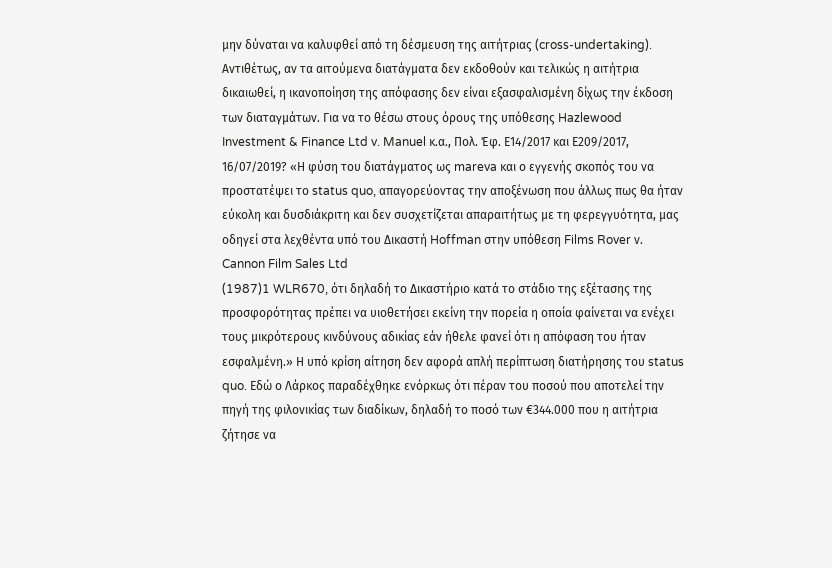μην δύναται να καλυφθεί από τη δέσμευση της αιτήτριας (cross-undertaking). Αντιθέτως, αν τα αιτούμενα διατάγματα δεν εκδοθούν και τελικώς η αιτήτρια δικαιωθεί, η ικανοποίηση της απόφασης δεν είναι εξασφαλισμένη δίχως την έκδοση των διαταγμάτων. Για να το θέσω στους όρους της υπόθεσης Hazlewood Investment & Finance Ltd v. Manuel κ.α., Πολ. Έφ. Ε14/2017 και Ε209/2017, 16/07/2019? «Η φύση του διατάγματος ως mareva και ο εγγενής σκοπός του να προστατέψει το status quo, απαγορεύοντας την αποξένωση που άλλως πως θα ήταν εύκολη και δυσδιάκριτη και δεν συσχετίζεται απαραιτήτως με τη φερεγγυότητα, μας οδηγεί στα λεχθέντα υπό του Δικαστή Hoffman στην υπόθεση Films Rover ν. Cannon Film Sales Ltd
(1987)1 WLR670, ότι δηλαδή το Δικαστήριο κατά το στάδιο της εξέτασης της προσφορότητας πρέπει να υιοθετήσει εκείνη την πορεία η οποία φαίνεται να ενέχει τους μικρότερους κινδύνους αδικίας εάν ήθελε φανεί ότι η απόφαση του ήταν εσφαλμένη.» Η υπό κρίση αίτηση δεν αφορά απλή περίπτωση διατήρησης του status quo. Εδώ ο Λάρκος παραδέχθηκε ενόρκως ότι πέραν του ποσού που αποτελεί την πηγή της φιλονικίας των διαδίκων, δηλαδή το ποσό των €344.000 που η αιτήτρια ζήτησε να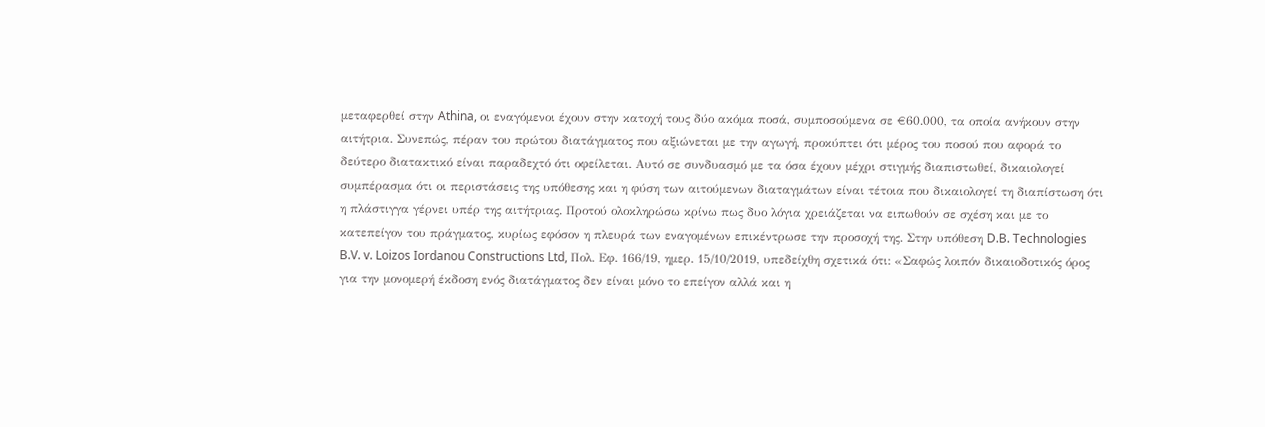μεταφερθεί στην Athina, οι εναγόμενοι έχουν στην κατοχή τους δύο ακόμα ποσά, συμποσούμενα σε €60.000, τα οποία ανήκουν στην αιτήτρια. Συνεπώς, πέραν του πρώτου διατάγματος που αξιώνεται με την αγωγή, προκύπτει ότι μέρος του ποσού που αφορά το δεύτερο διατακτικό είναι παραδεχτό ότι οφείλεται. Αυτό σε συνδυασμό με τα όσα έχουν μέχρι στιγμής διαπιστωθεί, δικαιολογεί συμπέρασμα ότι οι περιστάσεις της υπόθεσης και η φύση των αιτούμενων διαταγμάτων είναι τέτοια που δικαιολογεί τη διαπίστωση ότι η πλάστιγγα γέρνει υπέρ της αιτήτριας. Προτού ολοκληρώσω κρίνω πως δυο λόγια χρειάζεται να ειπωθούν σε σχέση και με το κατεπείγον του πράγματος, κυρίως εφόσον η πλευρά των εναγομένων επικέντρωσε την προσοχή της. Στην υπόθεση D.B. Technologies B.V. v. Loizos Iordanou Constructions Ltd, Πολ. Εφ. 166/19, ημερ. 15/10/2019, υπεδείχθη σχετικά ότι: «Σαφώς λοιπόν δικαιοδοτικός όρος για την μονομερή έκδοση ενός διατάγματος δεν είναι μόνο το επείγον αλλά και η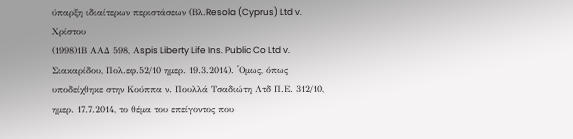ύπαρξη ιδιαίτερων περιστάσεων (Βλ.Resola (Cyprus) Ltd v. Χρίστου
(1998)1Β ΑΑΔ 598, Αspis Liberty Life Ins. Public Co Ltd v. Σιακαρίδου, Πολ.εφ.52/10 ημερ. 19.3.2014). ΄Oμως, όπως υποδείχθηκε στην Κούππα ν. Πουλλά Τσαδιώτη Λτδ Π.Ε. 312/10, ημερ. 17.7.2014, το θέμα του επείγοντος που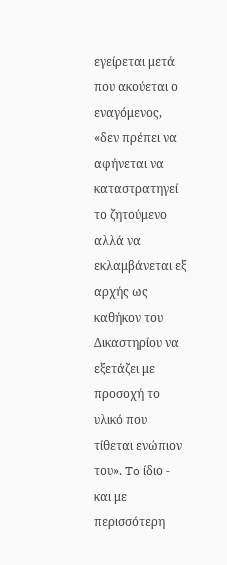εγείρεται μετά που ακούεται ο εναγόμενος, «δεν πρέπει να αφήνεται να καταστρατηγεί το ζητούμενο αλλά να εκλαμβάνεται εξ αρχής ως καθήκον του Δικαστηρίου να εξετάζει με προσοχή το υλικό που τίθεται ενώπιον του». To ίδιο - και με περισσότερη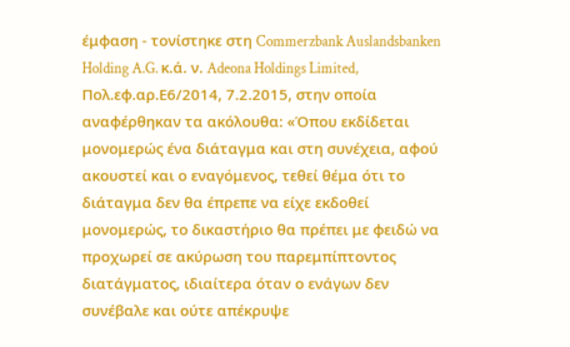έμφαση - τονίστηκε στη Commerzbank Auslandsbanken Holding A.G. κ.ά. ν. Adeona Holdings Limited, Πολ.εφ.αρ.Ε6/2014, 7.2.2015, στην οποία αναφέρθηκαν τα ακόλουθα: «Όπου εκδίδεται μονομερώς ένα διάταγμα και στη συνέχεια, αφού ακουστεί και ο εναγόμενος, τεθεί θέμα ότι το διάταγμα δεν θα έπρεπε να είχε εκδοθεί μονομερώς, το δικαστήριο θα πρέπει με φειδώ να προχωρεί σε ακύρωση του παρεμπίπτοντος διατάγματος, ιδιαίτερα όταν ο ενάγων δεν συνέβαλε και ούτε απέκρυψε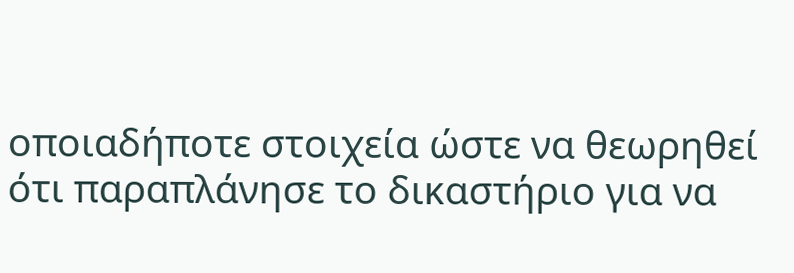οποιαδήποτε στοιχεία ώστε να θεωρηθεί ότι παραπλάνησε το δικαστήριο για να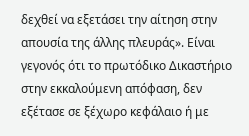δεχθεί να εξετάσει την αίτηση στην απουσία της άλλης πλευράς». Είναι γεγονός ότι το πρωτόδικο Δικαστήριο στην εκκαλούμενη απόφαση, δεν εξέτασε σε ξέχωρο κεφάλαιο ή με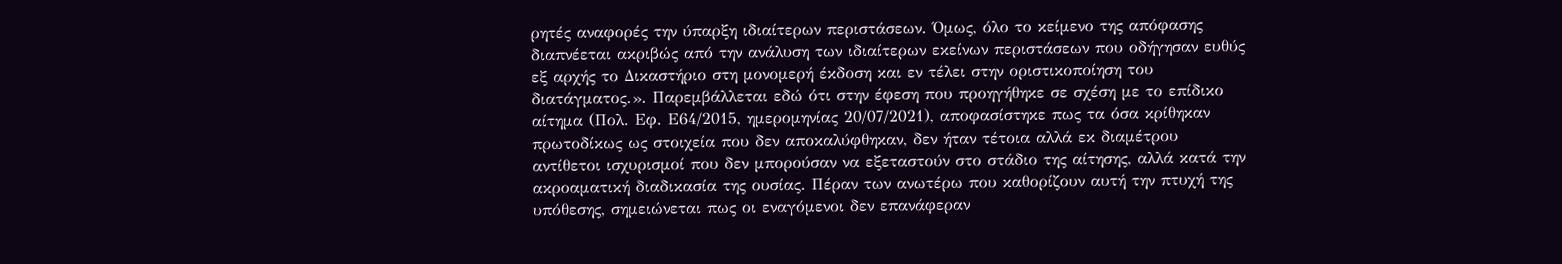ρητές αναφορές την ύπαρξη ιδιαίτερων περιστάσεων. Όμως, όλο το κείμενο της απόφασης διαπνέεται ακριβώς από την ανάλυση των ιδιαίτερων εκείνων περιστάσεων που οδήγησαν ευθύς εξ αρχής το Δικαστήριο στη μονομερή έκδοση και εν τέλει στην οριστικοποίηση του διατάγματος.». Παρεμβάλλεται εδώ ότι στην έφεση που προηγήθηκε σε σχέση με το επίδικο αίτημα (Πολ. Εφ. Ε64/2015, ημερομηνίας 20/07/2021), αποφασίστηκε πως τα όσα κρίθηκαν πρωτοδίκως ως στοιχεία που δεν αποκαλύφθηκαν, δεν ήταν τέτοια αλλά εκ διαμέτρου αντίθετοι ισχυρισμοί που δεν μπορούσαν να εξεταστούν στο στάδιο της αίτησης, αλλά κατά την ακροαματική διαδικασία της ουσίας. Πέραν των ανωτέρω που καθορίζουν αυτή την πτυχή της υπόθεσης, σημειώνεται πως οι εναγόμενοι δεν επανάφεραν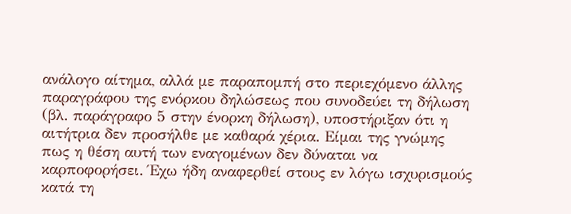ανάλογο αίτημα, αλλά με παραπομπή στο περιεχόμενο άλλης παραγράφου της ενόρκου δηλώσεως που συνοδεύει τη δήλωση (βλ. παράγραφο 5 στην ένορκη δήλωση), υποστήριξαν ότι η αιτήτρια δεν προσήλθε με καθαρά χέρια. Είμαι της γνώμης πως η θέση αυτή των εναγομένων δεν δύναται να καρποφορήσει. Έχω ήδη αναφερθεί στους εν λόγω ισχυρισμούς κατά τη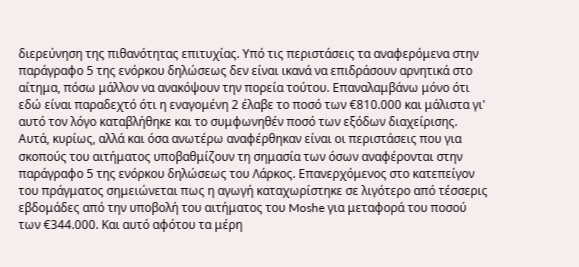διερεύνηση της πιθανότητας επιτυχίας. Υπό τις περιστάσεις τα αναφερόμενα στην παράγραφο 5 της ενόρκου δηλώσεως δεν είναι ικανά να επιδράσουν αρνητικά στο αίτημα, πόσω μάλλον να ανακόψουν την πορεία τούτου. Επαναλαμβάνω μόνο ότι εδώ είναι παραδεχτό ότι η εναγομένη 2 έλαβε το ποσό των €810.000 και μάλιστα γι' αυτό τον λόγο καταβλήθηκε και το συμφωνηθέν ποσό των εξόδων διαχείρισης. Αυτά, κυρίως, αλλά και όσα ανωτέρω αναφέρθηκαν είναι οι περιστάσεις που για σκοπούς του αιτήματος υποβαθμίζουν τη σημασία των όσων αναφέρονται στην παράγραφο 5 της ενόρκου δηλώσεως του Λάρκος. Επανερχόμενος στο κατεπείγον του πράγματος σημειώνεται πως η αγωγή καταχωρίστηκε σε λιγότερο από τέσσερις εβδομάδες από την υποβολή του αιτήματος του Moshe για μεταφορά του ποσού των €344.000. Και αυτό αφότου τα μέρη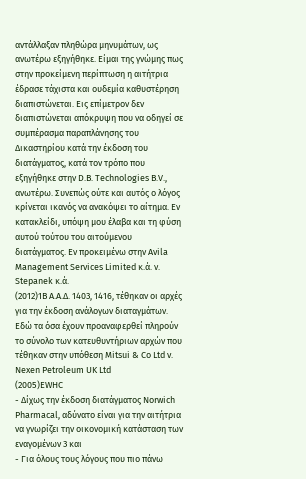αντάλλαξαν πληθώρα μηνυμάτων, ως ανωτέρω εξηγήθηκε. Είμαι της γνώμης πως στην προκείμενη περίπτωση η αιτήτρια έδρασε τάχιστα και ουδεμία καθυστέρηση διαπιστώνεται. Εις επίμετρον δεν διαπιστώνεται απόκρυψη που να οδηγεί σε συμπέρασμα παραπλάνησης του Δικαστηρίου κατά την έκδοση του διατάγματος, κατά τον τρόπο που εξηγήθηκε στην D.B. Technologies B.V., ανωτέρω. Συνεπώς ούτε και αυτός ο λόγος κρίνεται ικανός να ανακόψει το αίτημα. Εν κατακλείδι, υπόψη μου έλαβα και τη φύση αυτού τούτου του αιτούμενου διατάγματος. Εν προκειμένω στην Avila Management Services Limited κ.ά. ν. Stepanek κ.ά.
(2012)1Β Α.Α.Δ. 1403, 1416, τέθηκαν οι αρχές για την έκδοση ανάλογων διαταγμάτων. Εδώ τα όσα έχουν προαναφερθεί πληρούν το σύνολο των κατευθυντήριων αρχών που τέθηκαν στην υπόθεση Mitsui & Co Ltd v. Nexen Petroleum UK Ltd
(2005)EWHC
- Δίχως την έκδοση διατάγματος Norwich Pharmacal, αδύνατο είναι για την αιτήτρια να γνωρίζει την οικονομική κατάσταση των εναγομένων 3 και
- Για όλους τους λόγους που πιο πάνω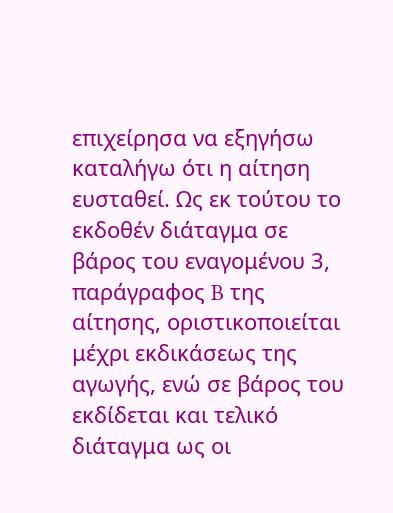επιχείρησα να εξηγήσω καταλήγω ότι η αίτηση ευσταθεί. Ως εκ τούτου το εκδοθέν διάταγμα σε βάρος του εναγομένου 3, παράγραφος B της αίτησης, οριστικοποιείται μέχρι εκδικάσεως της αγωγής, ενώ σε βάρος του εκδίδεται και τελικό διάταγμα ως οι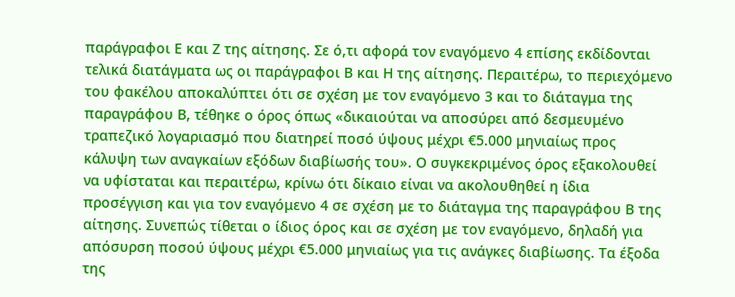παράγραφοι Ε και Ζ της αίτησης. Σε ό,τι αφορά τον εναγόμενο 4 επίσης εκδίδονται τελικά διατάγματα ως οι παράγραφοι Β και Η της αίτησης. Περαιτέρω, το περιεχόμενο του φακέλου αποκαλύπτει ότι σε σχέση με τον εναγόμενο 3 και το διάταγμα της παραγράφου Β, τέθηκε ο όρος όπως «δικαιούται να αποσύρει από δεσμευμένο τραπεζικό λογαριασμό που διατηρεί ποσό ύψους μέχρι €5.000 μηνιαίως προς κάλυψη των αναγκαίων εξόδων διαβίωσής του». Ο συγκεκριμένος όρος εξακολουθεί να υφίσταται και περαιτέρω, κρίνω ότι δίκαιο είναι να ακολουθηθεί η ίδια προσέγγιση και για τον εναγόμενο 4 σε σχέση με το διάταγμα της παραγράφου Β της αίτησης. Συνεπώς τίθεται ο ίδιος όρος και σε σχέση με τον εναγόμενο, δηλαδή για απόσυρση ποσού ύψους μέχρι €5.000 μηνιαίως για τις ανάγκες διαβίωσης. Τα έξοδα της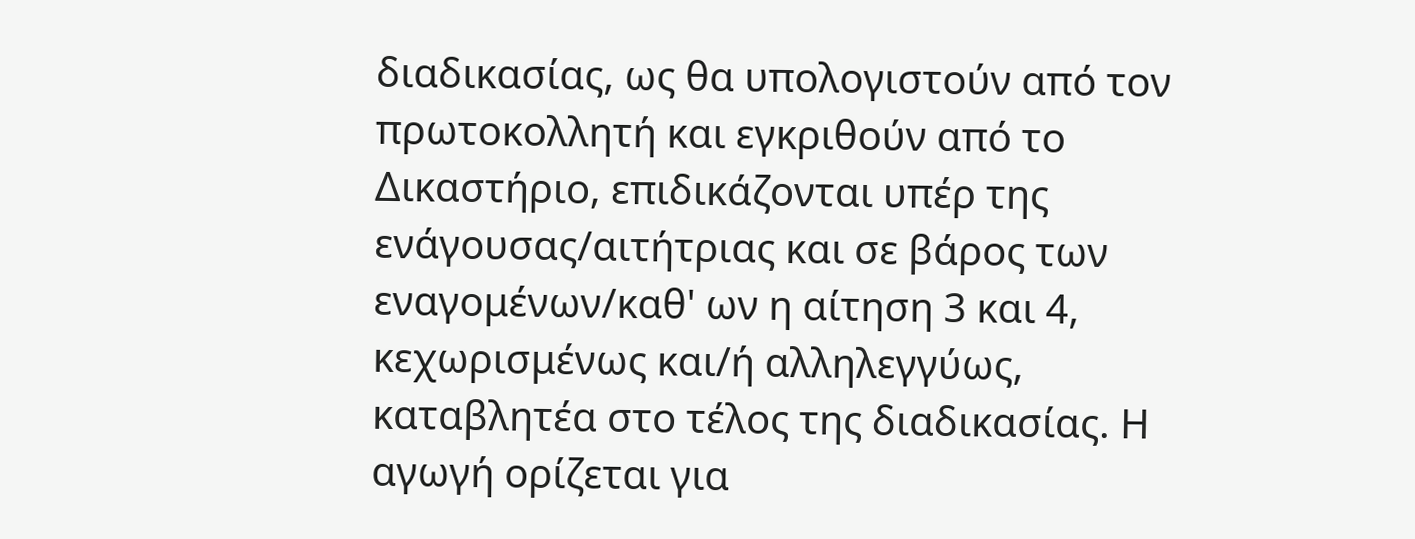διαδικασίας, ως θα υπολογιστούν από τον πρωτοκολλητή και εγκριθούν από το Δικαστήριο, επιδικάζονται υπέρ της ενάγουσας/αιτήτριας και σε βάρος των εναγομένων/καθ' ων η αίτηση 3 και 4, κεχωρισμένως και/ή αλληλεγγύως, καταβλητέα στο τέλος της διαδικασίας. Η αγωγή ορίζεται για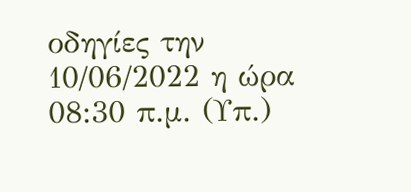οδηγίες την 10/06/2022 η ώρα 08:30 π.μ. (Υπ.)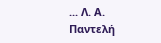... Λ. Α. Παντελή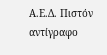Α.Ε.Δ. Πιστόν αντίγραφο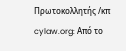Πρωτοκολλητής /κπ cylaw.org: Από το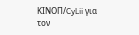ΚΙΝOΠ/CyLii για τον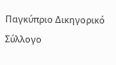Παγκύπριο Δικηγορικό Σύλλογο